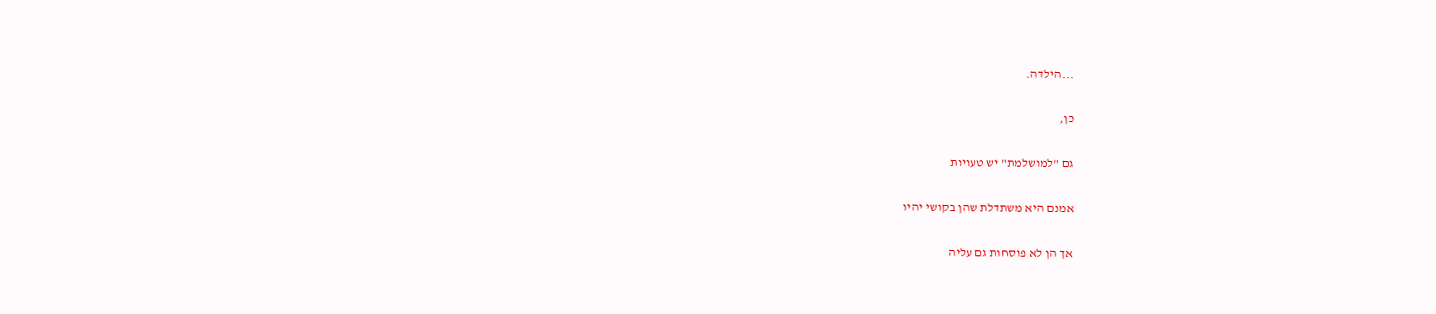...הילדה.

כן,

גם "למושלמת" יש טעויות

אמנם היא משתדלת שהן בקושי יהיו

אך הן לא פוסחות גם עליה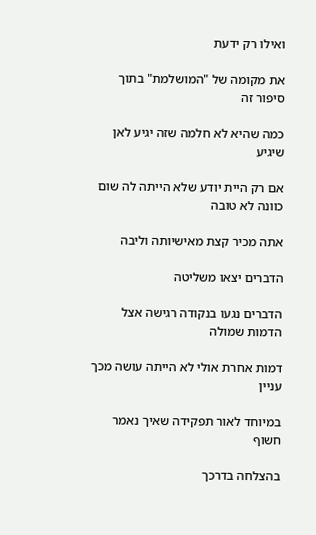ואילו רק ידעת

את מקומה של "המושלמת" בתוך סיפור זה

כמה שהיא לא חלמה שזה יגיע לאן שיגיע

אם רק היית יודע שלא הייתה לה שום כוונה לא טובה

אתה מכיר קצת מאישיותה וליבה

הדברים יצאו משליטה

הדברים נגעו בנקודה רגישה אצל הדמות שמולה

דמות אחרת אולי לא הייתה עושה מכך עניין

במיוחד לאור תפקידה שאיך נאמר חשוף

בהצלחה בדרכך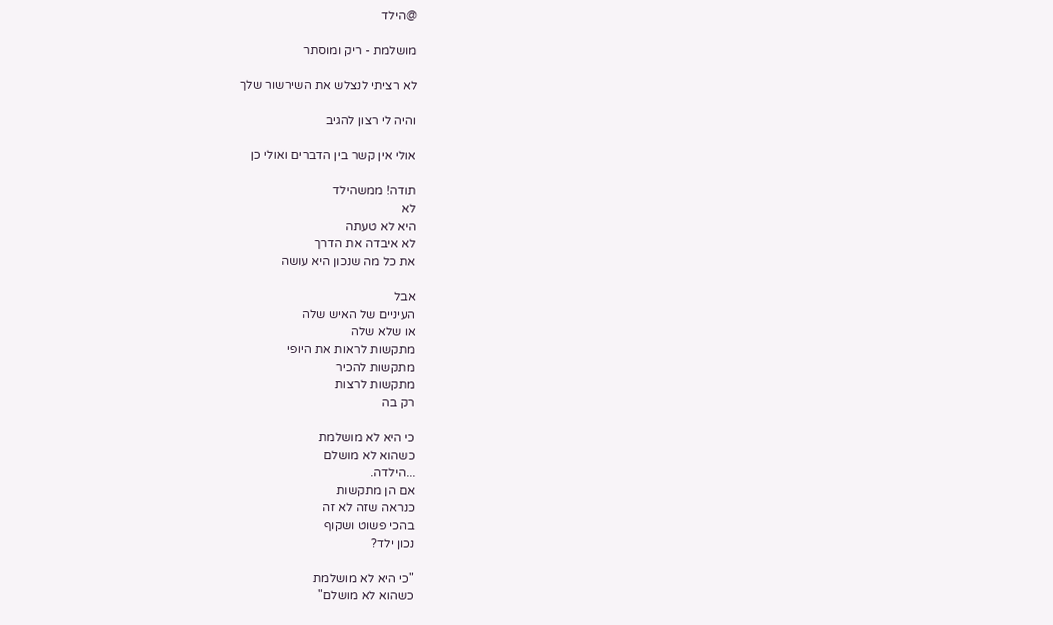@הילד

מושלמת - ריק ומוסתר

לא רציתי לנצלש את השירשור שלך

והיה לי רצון להגיב

אולי אין קשר בין הדברים ואולי כן

תודה! ממשהילד
לא
היא לא טעתה
לא איבדה את הדרך
את כל מה שנכון היא עושה

אבל
העיניים של האיש שלה
או שלא שלה
מתקשות לראות את היופי
מתקשות להכיר
מתקשות לרצות
רק בה

כי היא לא מושלמת
כשהוא לא מושלם
...הילדה.
אם הן מתקשות
כנראה שזה לא זה
בהכי פשוט ושקוף
נכון ילד?

"כי היא לא מושלמת
כשהוא לא מושלם"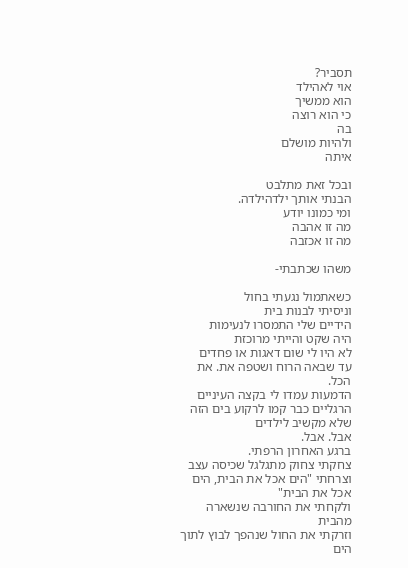תסביר?
אוי לאהילד
הוא ממשיך
כי הוא רוצה
בה
ולהיות מושלם
איתה

ובכל זאת מתלבט
הבנתי אותך ילדהילדה.
ומי כמונו יודע
מה זו אהבה
מה זו אכזבה

משהו שכתבתי-

כשאתמול נגעתי בחול
וניסיתי לבנות בית
הידיים שלי התמסרו לנעימות
היה שקט והייתי מרוכזת
לא היו לי שום דאגות או פחדים
עד שבאה הרוח ושטפה את. את הכל.
הדמעות עמדו לי בקצה העיניים
הרגליים כבר קמו לרקוע בים הזה
שלא מקשיב לילדים
אבל. אבל.
ברגע האחרון הרפתי.
צחקתי צחוק מתגלגל שכיסה עצב
וצרחתי "הים אכל את הבית, הים אכל את הבית"
ולקחתי את החורבה שנשארה מהבית
וזרקתי את החול שנהפך לבוץ לתוך הים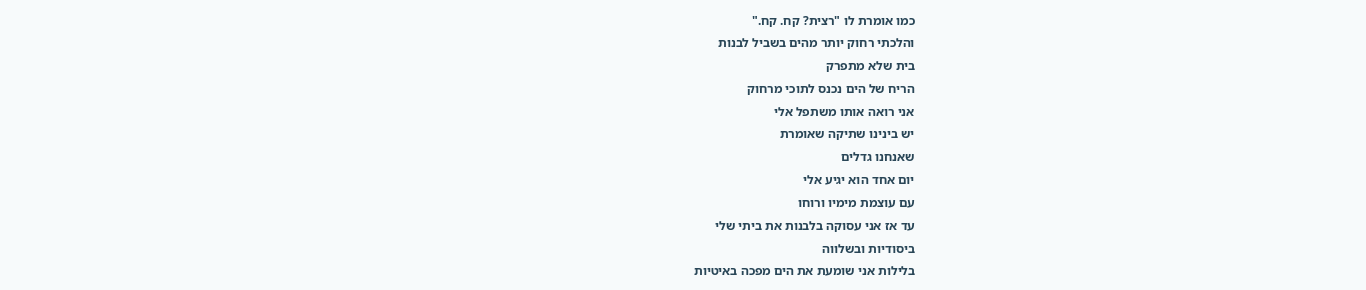כמו אומרת לו "רצית? קח. קח."
והלכתי רחוק יותר מהים בשביל לבנות
בית שלא מתפרק
הריח של הים נכנס לתוכי מרחוק
אני רואה אותו משתפל אלי
יש בינינו שתיקה שאומרת
שאנחנו גדלים
יום אחד הוא יגיע אלי
עם עוצמת מימיו ורוחו
עד אז אני עסוקה בלבנות את ביתי שלי
ביסודיות ובשלווה
בלילות אני שומעת את הים מפכה באיטיות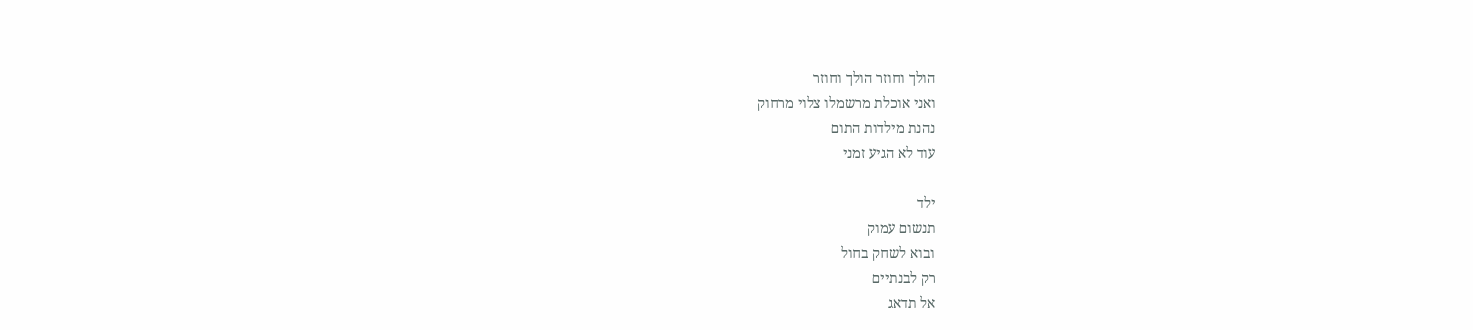הולך וחוזר הולך וחוזר
ואני אוכלת מרשמלו צלוי מרחוק
נהנת מילדות התום
עוד לא הגיע זמני

ילד
תנשום עמוק
ובוא לשחק בחול
רק לבנתיים
אל תדאג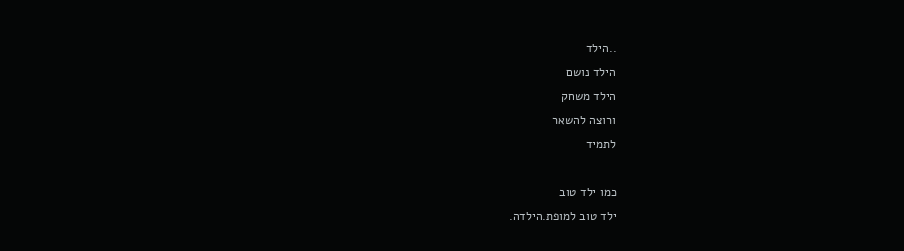..הילד
הילד נושם
הילד משחק
ורוצה להשאר
לתמיד

כמו ילד טוב
ילד טוב למופת.הילדה.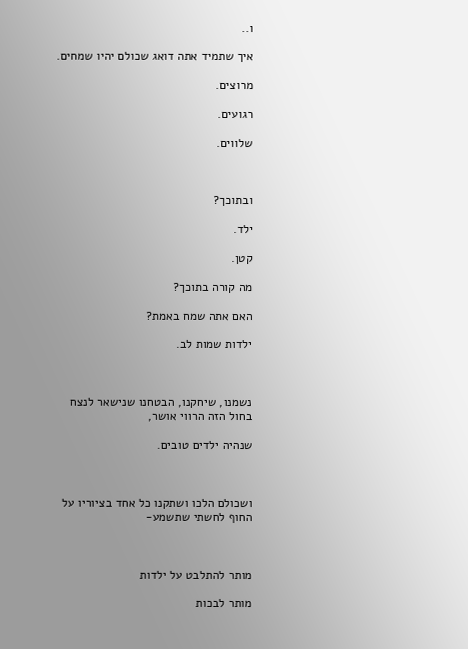ו..

איך שתמיד אתה דואג שכולם יהיו שמחים.

מרוצים.

רגועים.

שלווים.



ובתוכך?

ילד.

קטן.

מה קורה בתוכך?

האם אתה שמח באמת?

ילדות שמות לב.



נשמנו, שיחקנו, הבטחנו שנישאר לנצח בחול הזה הרווי אושר,

שנהיה ילדים טובים.



ושכולם הלכו ושתקנו כל אחד בציוריו על החוף לחשתי שתשמע-



מותר להתלבט על ילדות

מותר לבכות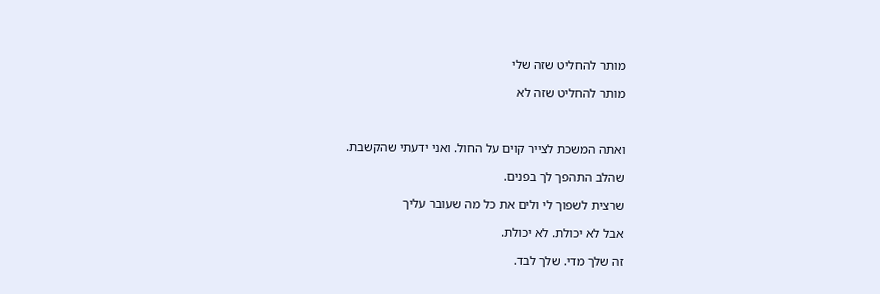מותר להחליט שזה שלי

מותר להחליט שזה לא



ואתה המשכת לצייר קוים על החול. ואני ידעתי שהקשבת.

שהלב התהפך לך בפנים.

שרצית לשפוך לי ולים את כל מה שעובר עליך

אבל לא יכולת. לא יכולת.

זה שלך מדי. שלך לבד.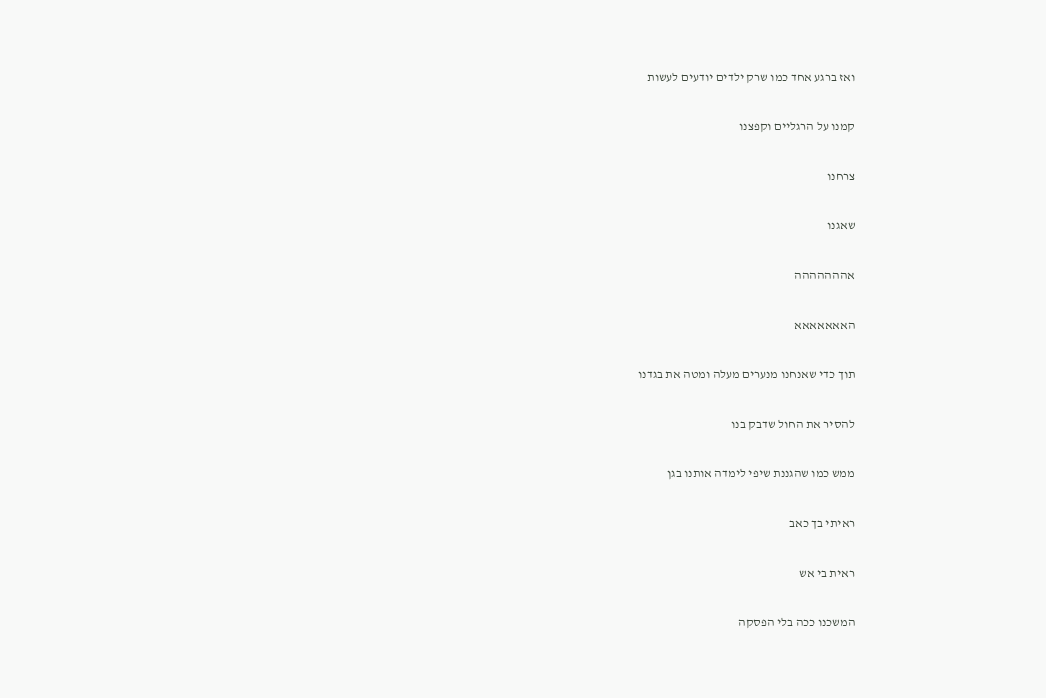ואז ברגע אחד כמו שרק ילדים יודעים לעשות

קמנו על הרגליים וקפצנו

צרחנו

שאגנו

אההההההה

האאאאאאא

תוך כדי שאנחנו מנערים מעלה ומטה את בגדנו

להסיר את החול שדבק בנו

ממש כמו שהגננת שיפי לימדה אותנו בגן

ראיתי בך כאב

ראית בי אש

המשכנו ככה בלי הפסקה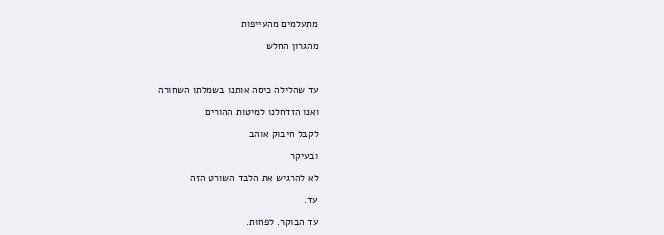מתעלמים מהעייפות

מהגרון החלש



עד שהלילה כיסה אותנו בשמלתו השחורה

ואנו הזדחלנו למיטות ההורים

לקבל חיבוק אוהב

ובעיקר

לא להרגיש את הלבד השורט הזה

עד.

עד הבוקר. לפחות.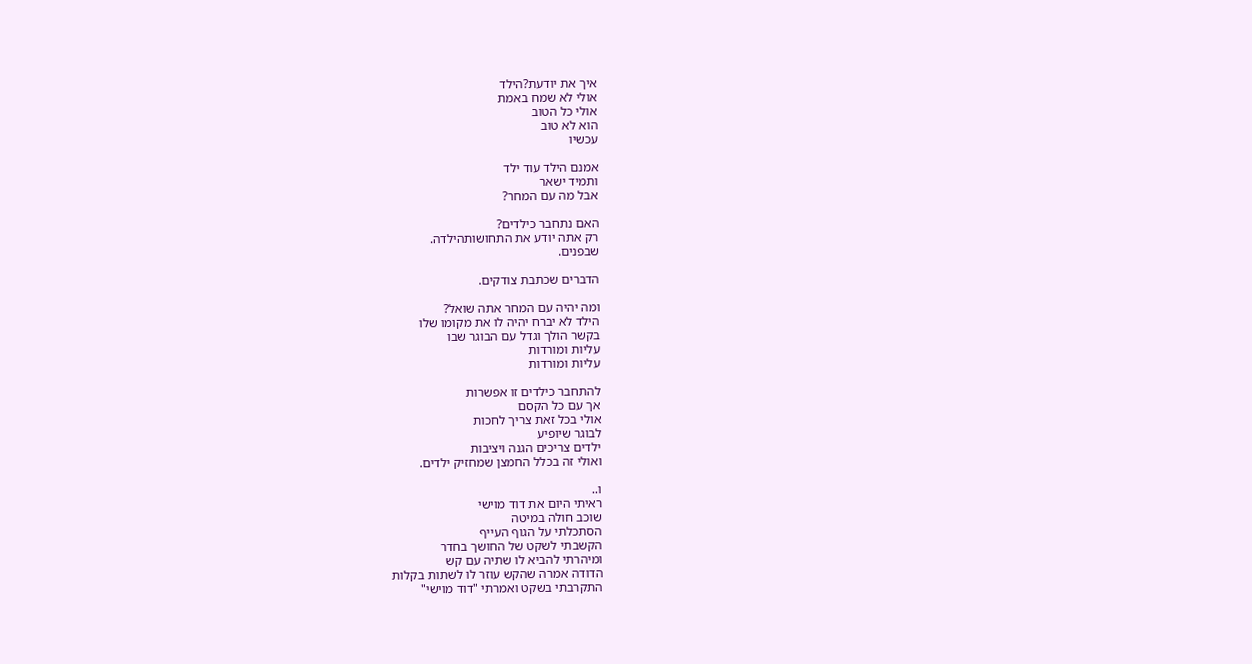איך את יודעת?הילד
אולי לא שמח באמת
אולי כל הטוב
הוא לא טוב
עכשיו

אמנם הילד עוד ילד
ותמיד ישאר
אבל מה עם המחר?

האם נתחבר כילדים?
רק אתה יודע את התחושותהילדה.
שבפנים.

הדברים שכתבת צודקים.

ומה יהיה עם המחר אתה שואל?
הילד לא יברח יהיה לו את מקומו שלו
בקשר הולך וגדל עם הבוגר שבו
עליות ומורדות
עליות ומורדות

להתחבר כילדים זו אפשרות
אך עם כל הקסם
אולי בכל זאת צריך לחכות
לבוגר שיופיע
ילדים צריכים הגנה ויציבות
ואולי זה בכלל החמצן שמחזיק ילדים.

ו..
ראיתי היום את דוד מוישי
שוכב חולה במיטה
הסתכלתי על הגוף העייף
הקשבתי לשקט של החושך בחדר
ומיהרתי להביא לו שתיה עם קש
הדודה אמרה שהקש עוזר לו לשתות בקלות
התקרבתי בשקט ואמרתי "דוד מוישי"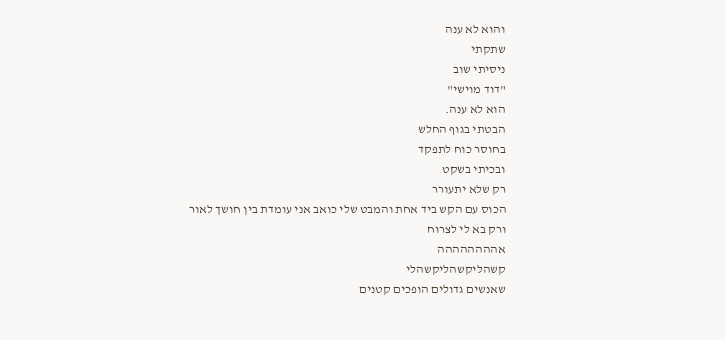והוא לא ענה
שתקתי
ניסיתי שוב
"דוד מוישי"
הוא לא ענה.
הבטתי בגוף החלש
בחוסר כוח לתפקד
ובכיתי בשקט
רק שלא יתעורר
הכוס עם הקש ביד אחת והמבט שלי כואב אני עומדת בין חושך לאור
ורק בא לי לצרוח
אהההההההה
קשהליקשהליקשהלי
שאנשים גדולים הופכים קטנים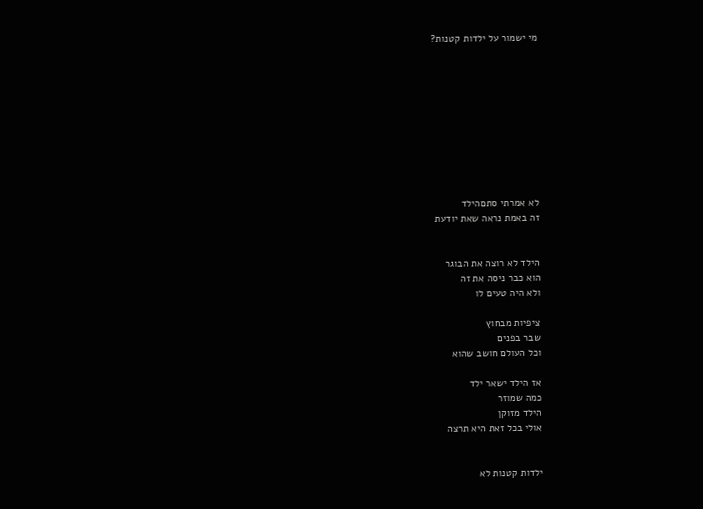מי ישמור על ילדות קטנות?










לא אמרתי סתםהילד
זה באמת נראה שאת יודעת


הילד לא רוצה את הבוגר
הוא כבר ניסה את זה
ולא היה טעים לו

ציפיות מבחוץ
שבר בפנים
וכל העולם חושב שהוא

אז הילד ישאר ילד
כמה שמוזר
הילד מזוקן
אולי בכל זאת היא תרצה


ילדות קטנות לא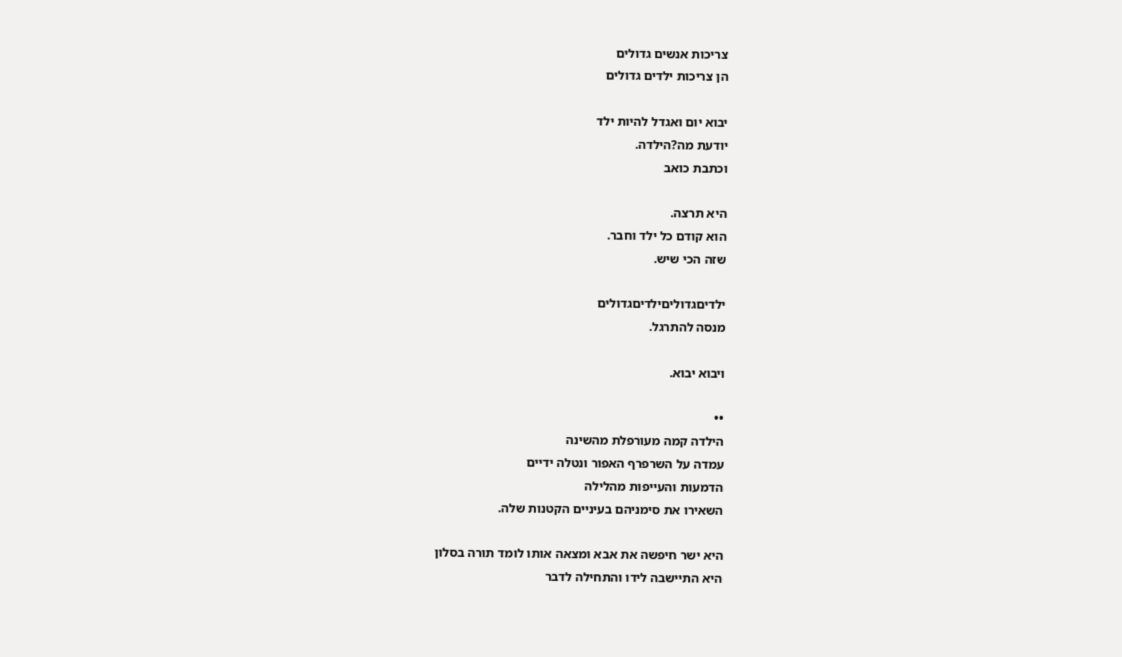צריכות אנשים גדולים
הן צריכות ילדים גדולים

יבוא יום ואגדל להיות ילד
יודעת מה?הילדה.
וכתבת כואב

היא תרצה.
הוא קודם כל ילד וחבר.
שזה הכי שיש.

ילדיםגדוליםילדיםגדולים
מנסה להתרגל.

ויבוא יבוא.

••
הילדה קמה מעורפלת מהשינה
עמדה על השרפרף האפור ונטלה ידיים
הדמעות והעייפות מהלילה
השאירו את סימניהם בעיניים הקטנות שלה.

היא ישר חיפשה את אבא ומצאה אותו לומד תורה בסלון
היא התיישבה לידו והתחילה לדבר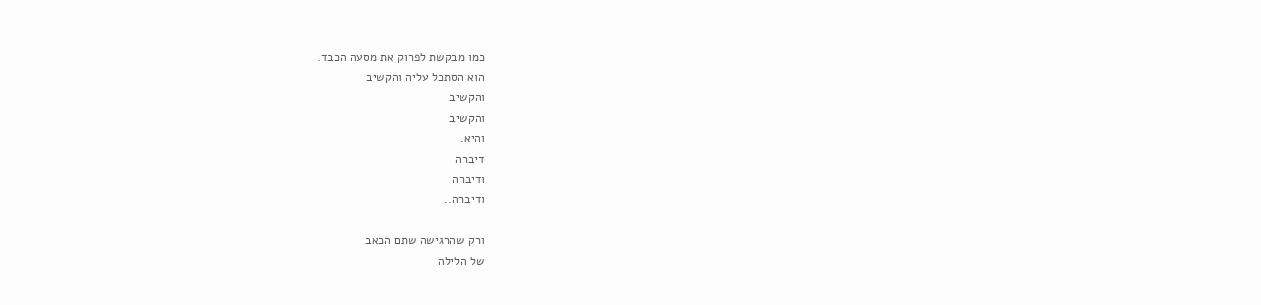כמו מבקשת לפרוק את מסעה הכבד.
הוא הסתכל עליה והקשיב
והקשיב
והקשיב
והיא.
דיברה
ודיברה
ודיברה..

ורק שהרגישה שתם הכאב
של הלילה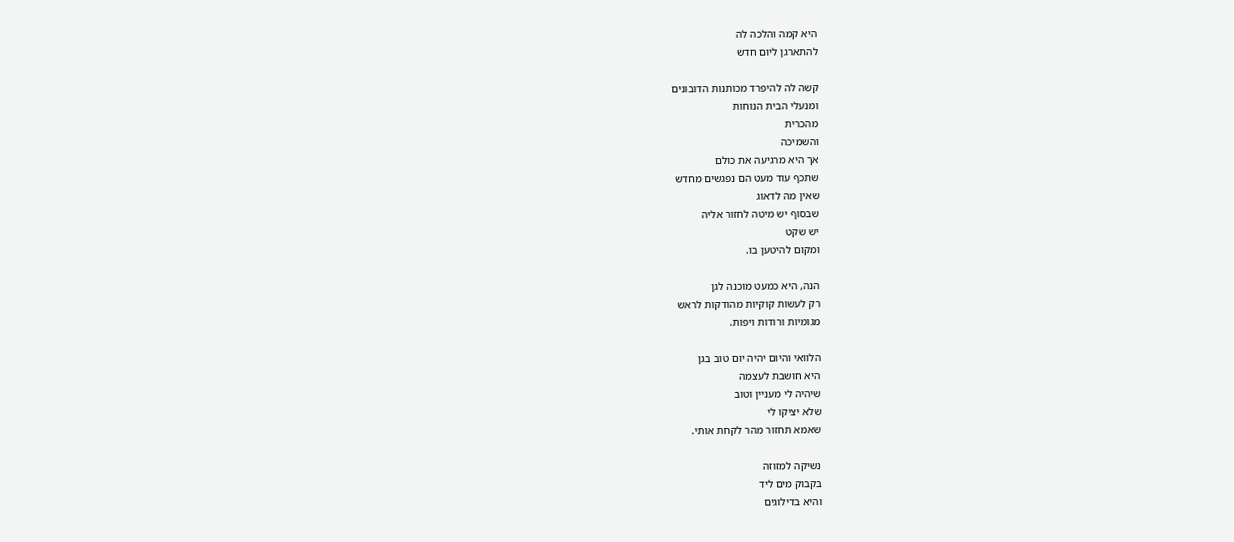היא קמה והלכה לה
להתארגן ליום חדש

קשה לה להיפרד מכותנות הדובונים
ומנעלי הבית הנוחות
מהכרית
והשמיכה
אך היא מרגיעה את כולם
שתכף עוד מעט הם נפגשים מחדש
שאין מה לדאוג
שבסוף יש מיטה לחזור אליה
יש שקט
ומקום להיטען בו.

הנה, היא כמעט מוכנה לגן
רק לעשות קוקיות מהודקות לראש
מגומיות ורודות ויפות.

הלוואי והיום יהיה יום טוב בגן
היא חושבת לעצמה
שיהיה לי מעניין וטוב
שלא יציקו לי
שאמא תחזור מהר לקחת אותי.

נשיקה למזוזה
בקבוק מים ליד
והיא בדילוגים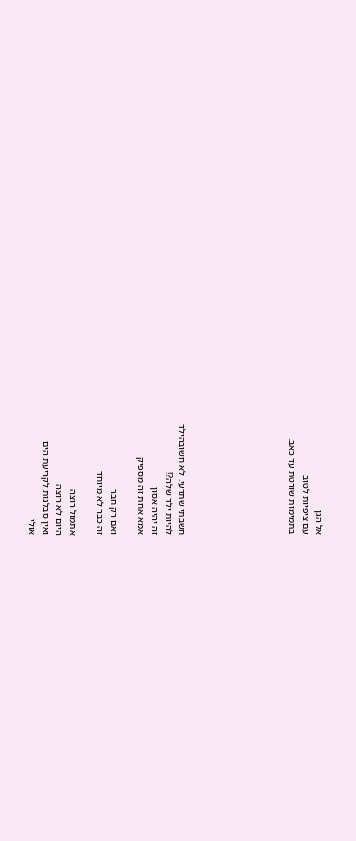אל הגן
עם ציפיות לטוב
בתמימות שורטת עד כאב.







חשבתי שתדעי. לא חשובהילד
להיות ילד שלה?!
זה יהיה אסון
אמא אחת זה מספיק

ואם רק חבר
זה כבר לא מיוחד

אתמול רוצה
היום לא רוצה
ואין סבלנות לקריעת הים
אולי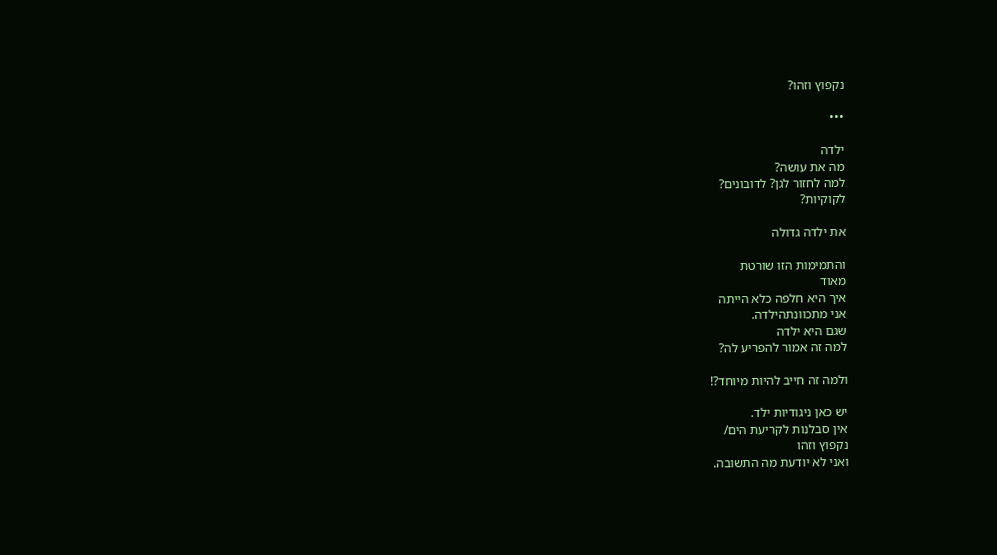נקפוץ וזהו?

•••

ילדה
מה את עושה?
למה לחזור לגן? לדובונים?
לקוקיות?

את ילדה גדולה

והתמימות הזו שורטת
מאוד
איך היא חלפה כלא הייתה
אני מתכוונתהילדה.
שגם היא ילדה
למה זה אמור להפריע לה?

ולמה זה חייב להיות מיוחד?!

יש כאן ניגודיות ילד.
אין סבלנות לקריעת הים/
נקפוץ וזהו
ואני לא יודעת מה התשובה.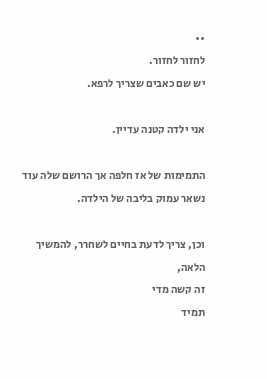••
לחזור לחזור.
יש שם כאבים שצריך לרפא.

אני ילדה קטנה עדיין.

התמימות של אז חלפה אך הרושם שלה עוד נשאר עמוק בליבה של הילדה.

וכן, צריך לדעת בחיים לשחרר, להמשיך הלאה,
זה קשה מדי
תמיד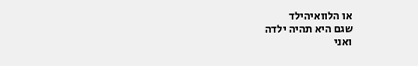או הלוואיהילד
שגם היא תהיה ילדה
ואני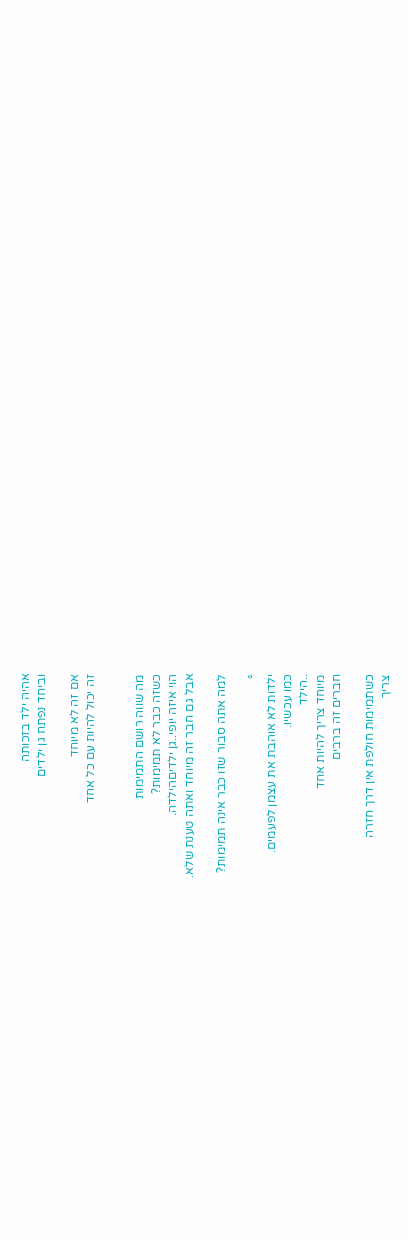אהיה ילד בזכותה
וביחד נפתח גן ילדים

אם זה לא מיוחד
זה יכול להיות עם כל אחד


מה שווה רושם התמימות
כשזה כבר לא תמימות?
הוי איזה יופי..גן ילדיםהילדה.
אבל גם חבר זה מיוחד ואתה טענת שלא.

למה אתה סבור שזו כבר אינה תמימות?

°
ילדות לא אוהבת את עצמן לפעמים.
כמו עכשיו.
..הילד
מיוחד צריך להיות אחד
חברים זה ברבים

כשתמימות חולפת אין דרך חזרה
צריך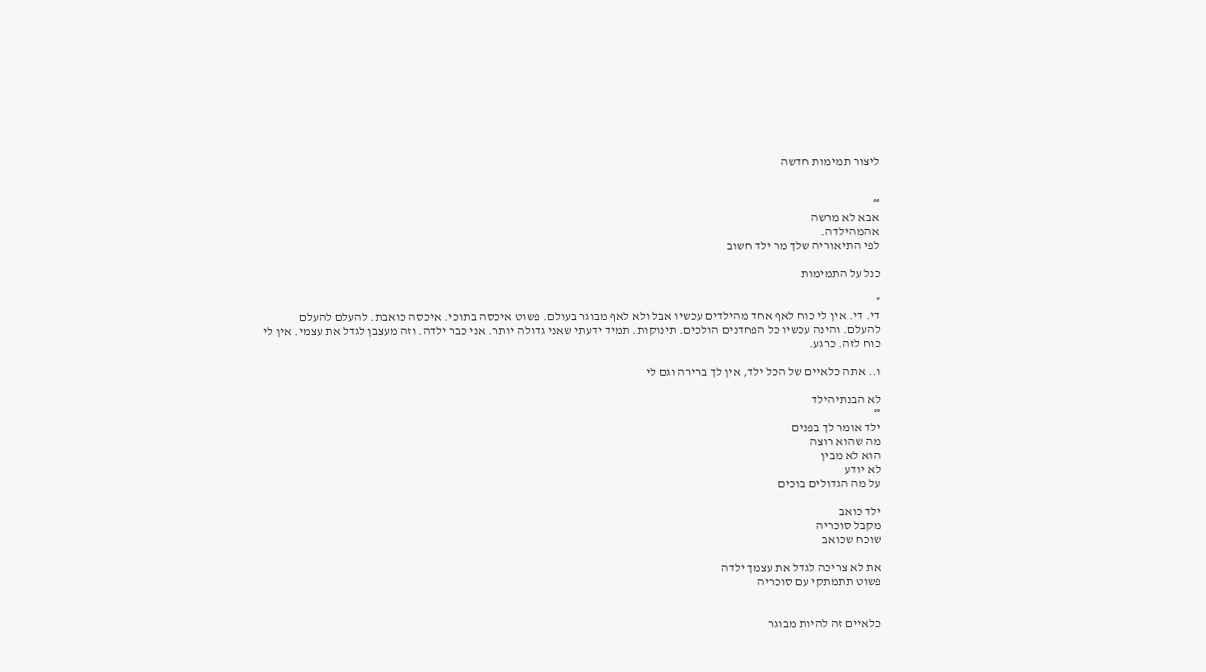ליצור תמימות חדשה


°°
אבא לא מרשה
אהמהילדה.
לפי התיאוריה שלך מר ילד חשוב

כנל על התמימות

°
די. די. אין לי כוח לאף אחד מהילדים עכשיו אבל ולא לאף מבוגר בעולם. פשוט איכסה בתוכי. איכסה כואבת. להעלם להעלם להעלם. והינה עכשיו כל הפחדנים הולכים. תינוקות. תמיד ידעתי שאני גדולה יותר. אני כבר ילדה. וזה מעצבן לגדל את עצמי. אין לי כוח לזה. כרגע.

ו.. אתה כלאיים של הכל ילד, אין לך ברירה וגם לי

לא הבנתיהילד
°°
ילד אומר לך בפנים
מה שהוא רוצה
הוא לא מבין
לא יודע
על מה הגדולים בוכים

ילד כואב
מקבל סוכריה
שוכח שכואב

את לא צריכה לגדל את עצמך ילדה
פשוט תתמתקי עם סוכריה


כלאיים זה להיות מבוגר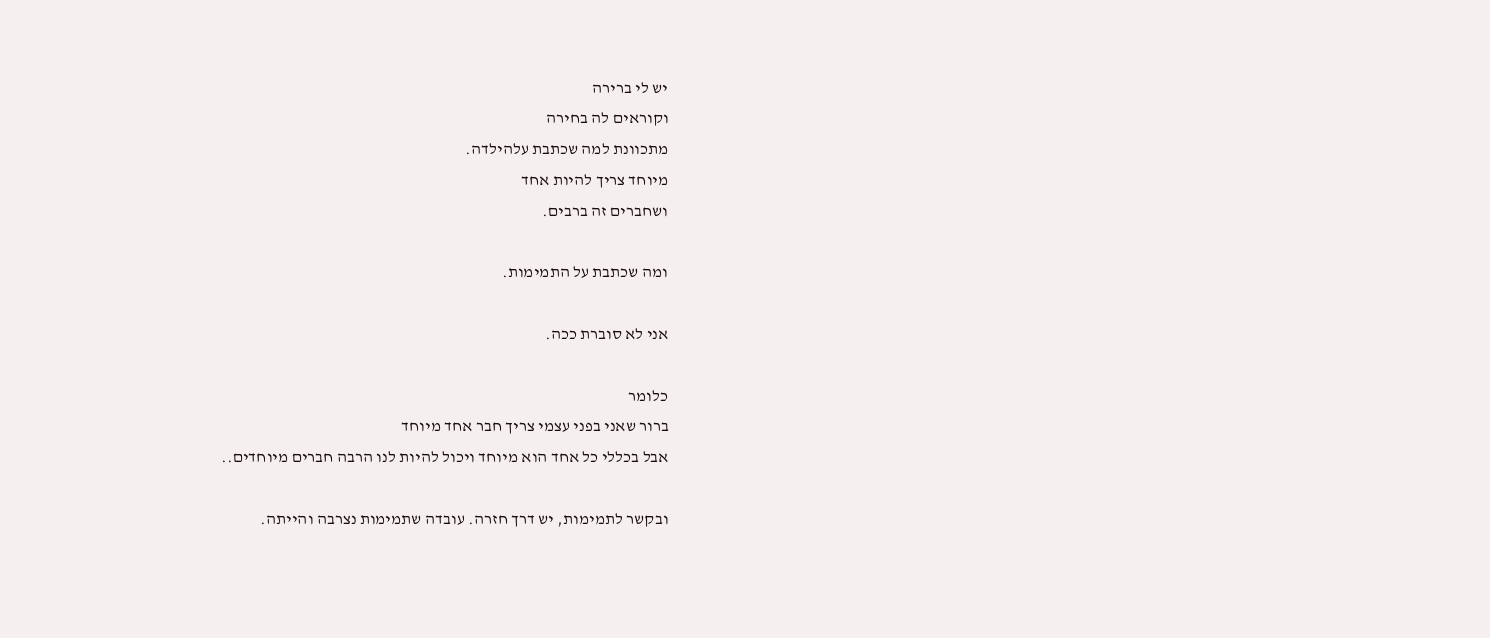יש לי ברירה
וקוראים לה בחירה
מתכוונת למה שכתבת עלהילדה.
מיוחד צריך להיות אחד
ושחברים זה ברבים.

ומה שכתבת על התמימות.

אני לא סוברת ככה.

כלומר
ברור שאני בפני עצמי צריך חבר אחד מיוחד
אבל בכללי כל אחד הוא מיוחד ויכול להיות לנו הרבה חברים מיוחדים..

ובקשר לתמימות, יש דרך חזרה. עובדה שתמימות נצרבה והייתה.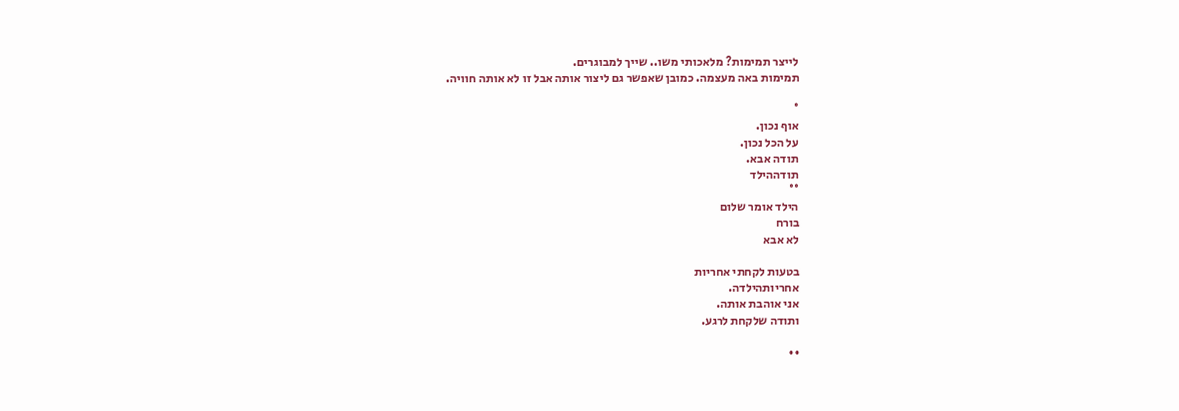לייצר תמימות? מלאכותי משו.. שייך למבוגרים.
תמימות באה מעצמה. כמובן שאפשר גם ליצור אותה אבל זו לא אותה חוויה.

°
אוף נכון.
על הכל נכון.
תודה אבא.
תודההילד
°°
הילד אומר שלום
בורח
לא אבא

בטעות לקחתי אחריות
אחריותהילדה.
אני אוהבת אותה.
ותודה שלקחת לרגע.

••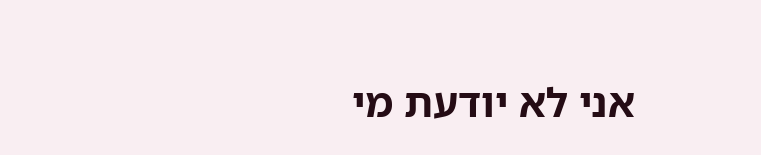אני לא יודעת מי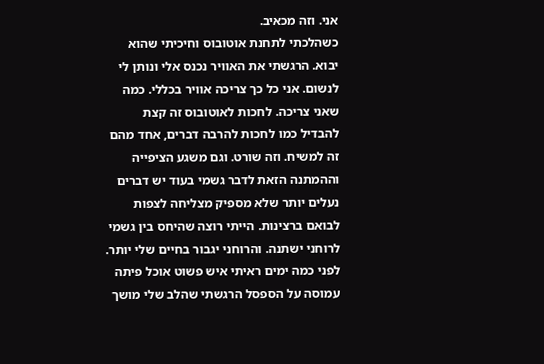אני. וזה מכאיב.
כשהלכתי לתחנת אוטובוס וחיכיתי שהוא יבוא. הרגשתי את האוויר נכנס אלי ונותן לי לנשום. אני כל כך צריכה אוויר בכללי. כמה שאני צריכה. לחכות לאוטובוס זה קצת להבדיל כמו לחכות להרבה דברים, אחד מהם זה למשיח. וזה שורט. וגם משגע הציפייה וההמתנה הזאת לדבר גשמי בעוד יש דברים נעלים יותר שלא מספיק מצליחה לצפות לבואם ברצינות. הייתי רוצה שהיחס בין גשמי לרוחני ישתנה. והרוחני יגבור בחיים שלי יותר. לפני כמה ימים ראיתי איש פשוט אוכל פיתה עמוסה על הספסל הרגשתי שהלב שלי מושך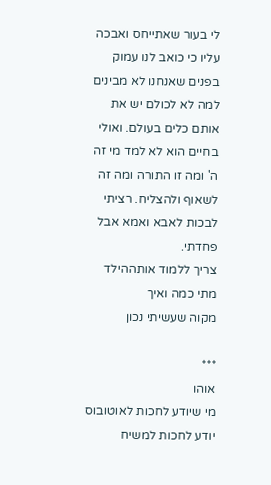לי בעור שאתייחס ואבכה עליו כי כואב לנו עמוק בפנים שאנחנו לא מבינים למה לא לכולם יש את אותם כלים בעולם. ואולי בחיים הוא לא למד מי זה ה' ומה זו התורה ומה זה לשאוף ולהצליח. רציתי לבכות לאבא ואמא אבל פחדתי.
צריך ללמוד אותההילד
מתי כמה ואיך
מקוה שעשיתי נכון

***
אוהו
מי שיודע לחכות לאוטובוס
יודע לחכות למשיח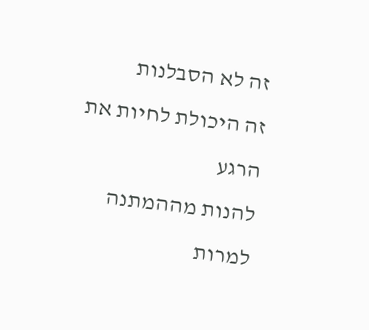זה לא הסבלנות
זה היכולת לחיות את הרגע
להנות מההמתנה למרות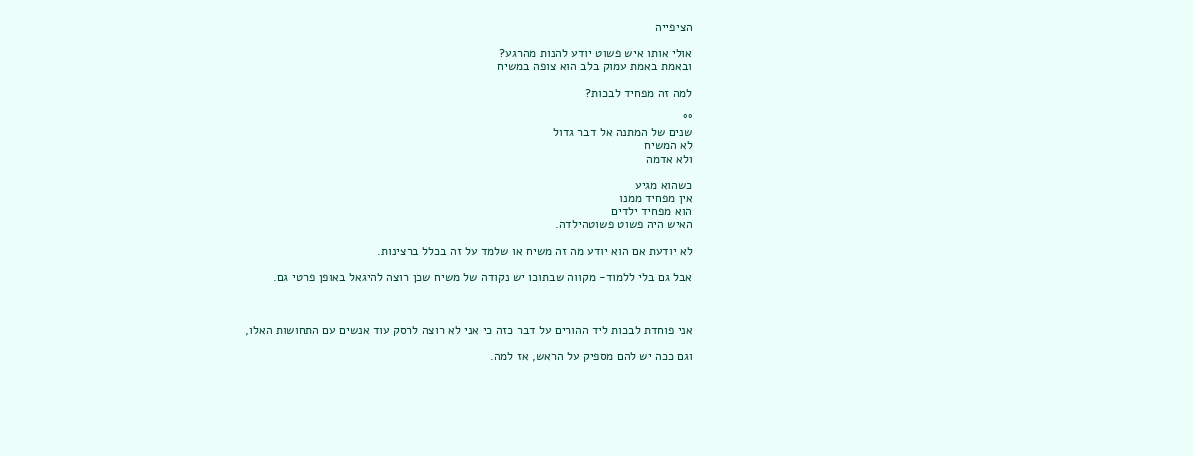הציפייה

אולי אותו איש פשוט יודע להנות מהרגע?
ובאמת באמת עמוק בלב הוא צופה במשיח

למה זה מפחיד לבכות?

°°
שנים של המתנה אל דבר גדול
לא המשיח
ולא אדמה

כשהוא מגיע
אין מפחיד ממנו
הוא מפחיד ילדים
האיש היה פשוט פשוטהילדה.

לא יודעת אם הוא יודע מה זה משיח או שלמד על זה בכלל ברצינות.

אבל גם בלי ללמוד- מקווה שבתוכו יש נקודה של משיח שכן רוצה להיגאל באופן פרטי גם.



אני פוחדת לבכות ליד ההורים על דבר כזה כי אני לא רוצה לרסק עוד אנשים עם התחושות האלו,

וגם ככה יש להם מספיק על הראש, אז למה.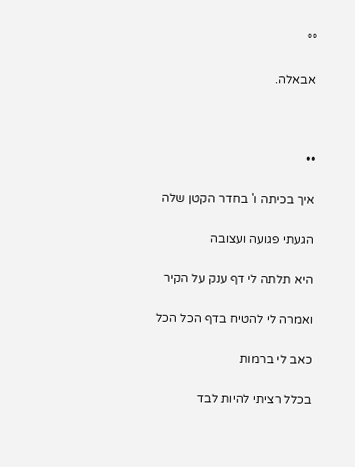°°

אבאלה.



••

איך בכיתה ו' בחדר הקטן שלה

הגעתי פגועה ועצובה

היא תלתה לי דף ענק על הקיר

ואמרה לי להטיח בדף הכל הכל

כאב לי ברמות

בכלל רציתי להיות לבד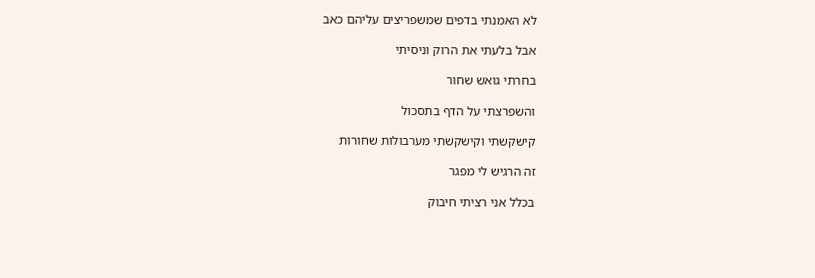לא האמנתי בדפים שמשפריצים עליהם כאב

אבל בלעתי את הרוק וניסיתי

בחרתי גואש שחור

והשפרצתי על הדף בתסכול

קישקשתי וקישקשתי מערבולות שחורות

זה הרגיש לי מפגר

בכלל אני רציתי חיבוק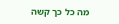מה כל כך קשה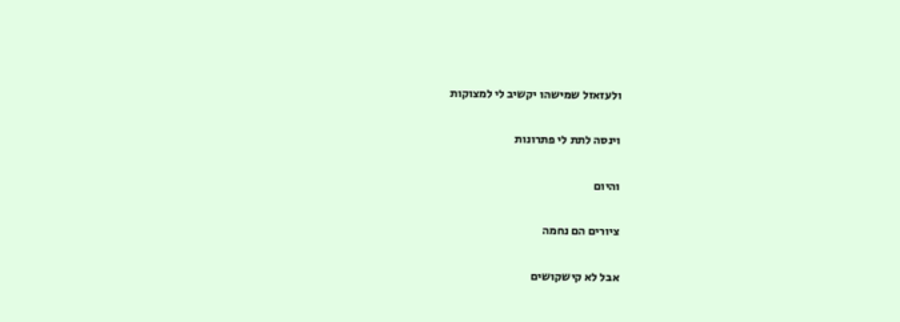ולעזאזל שמישהו יקשיב לי למצוקות

וינסה לתת לי פתרונות

והיום

ציורים הם נחמה

אבל לא קישקושים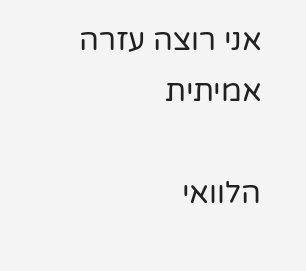אני רוצה עזרה אמיתית

הלוואי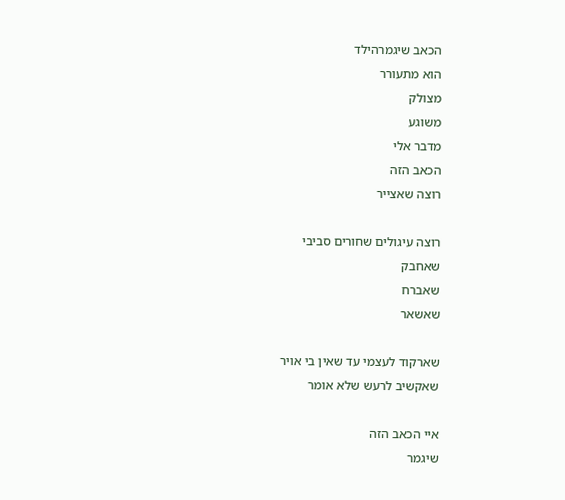הכאב שיגמרהילד
הוא מתעורר
מצולק
משוגע
מדבר אלי
הכאב הזה
רוצה שאצייר

רוצה עיגולים שחורים סביבי
שאחבק
שאברח
שאשאר

שארקוד לעצמי עד שאין בי אויר
שאקשיב לרעש שלא אומר

איי הכאב הזה
שיגמר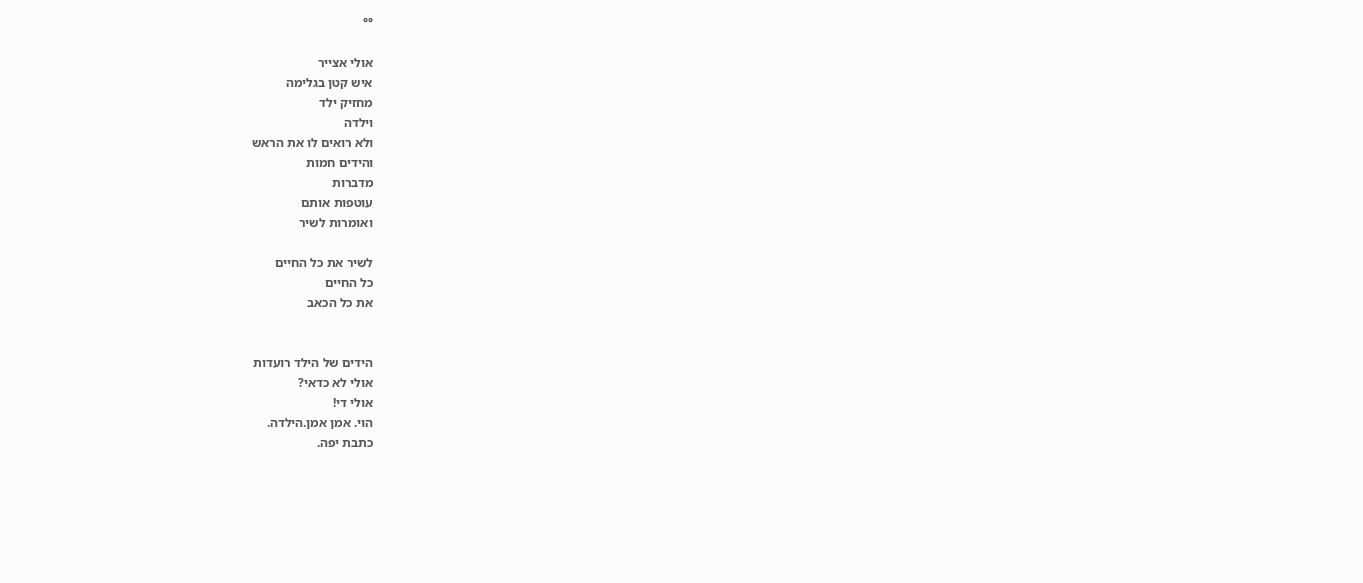°°

אולי אצייר
איש קטן בגלימה
מחזיק ילד
וילדה
ולא רואים לו את הראש
והידים חמות
מדברות
עוטפות אותם
ואומרות לשיר

לשיר את כל החיים
כל החיים
את כל הכאב


הידים של הילד רועדות
אולי לא כדאי?
אולי די!
הוי. אמן אמן.הילדה.
כתבת יפה.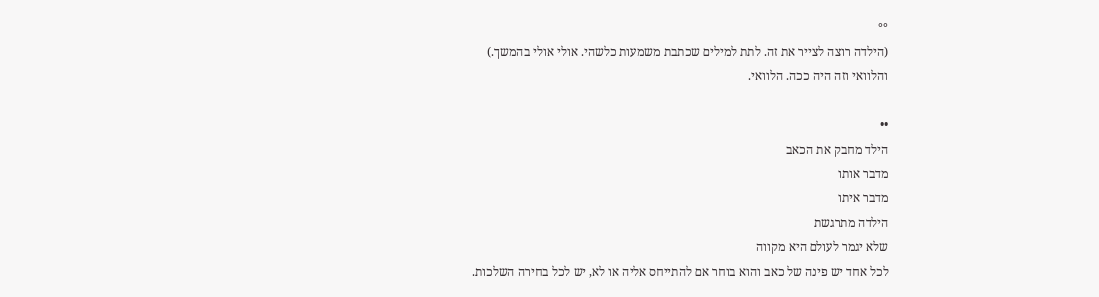°°
(הילדה רוצה לצייר את זה. לתת למילים שכתבת משמעות כלשהי. אולי אולי בהמשך.)
והלוואי וזה היה ככה. הלוואי.

••
הילד מחבק את הכאב
מדבר אותו
מדבר איתו
הילדה מתרגשת
שלא יגמר לעולם היא מקווה
לכל אחד יש פינה של כאב והוא בוחר אם להתייחס אליה או לא, יש לכל בחירה השלכות.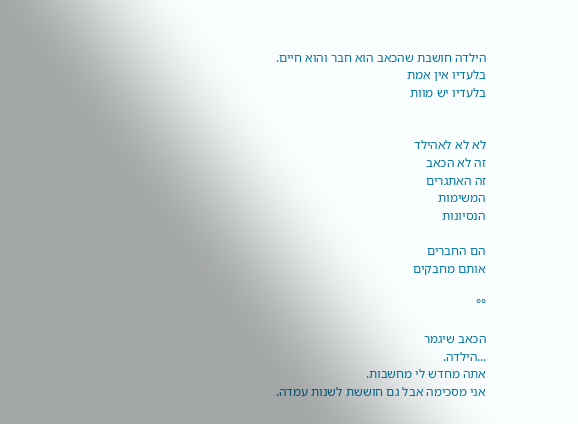הילדה חושבת שהכאב הוא חבר והוא חיים.
בלעדיו אין אמת
בלעדיו יש מוות


לא לא לאהילד
זה לא הכאב
זה האתגרים
המשימות
הנסיונות

הם החברים
אותם מחבקים

°°

הכאב שיגמר
...הילדה.
אתה מחדש לי מחשבות.
אני מסכימה אבל גם חוששת לשנות עמדה.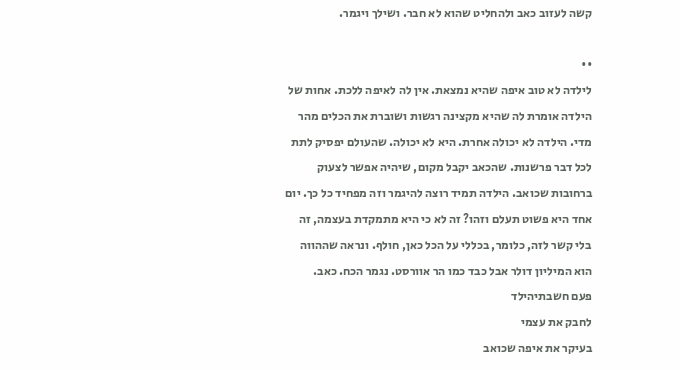קשה לעזוב כאב ולהחליט שהוא לא חבר. ושילך ויגמר.

••
לילדה לא טוב איפה שהיא נמצאת. אין לה לאיפה ללכת. אחות של הילדה אומרת לה שהיא מקצינה רגשות ושוברת את הכלים מהר מדי. הילדה לא יכולה אחרת. היא לא יכולה. שהעולם יפסיק לתת לכל דבר פרשנות. שהכאב יקבל מקום, שיהיה אפשר לצעוק ברחובות שכואב. הילדה תמיד רוצה להיגמר וזה מפחיד כל כך. יום אחד היא פשוט תעלם וזהו? זה לא כי היא מתמקדת בעצמה, זה בלי קשר לזה, כלומר, בכללי על הכל כאן, חולף. ונראה שההווה הוא המיליון דולר אבל כבד כמו הר אוורסט. נגמר הכח. כאב.
פעם חשבתיהילד
לחבק את עצמי
בעיקר את איפה שכואב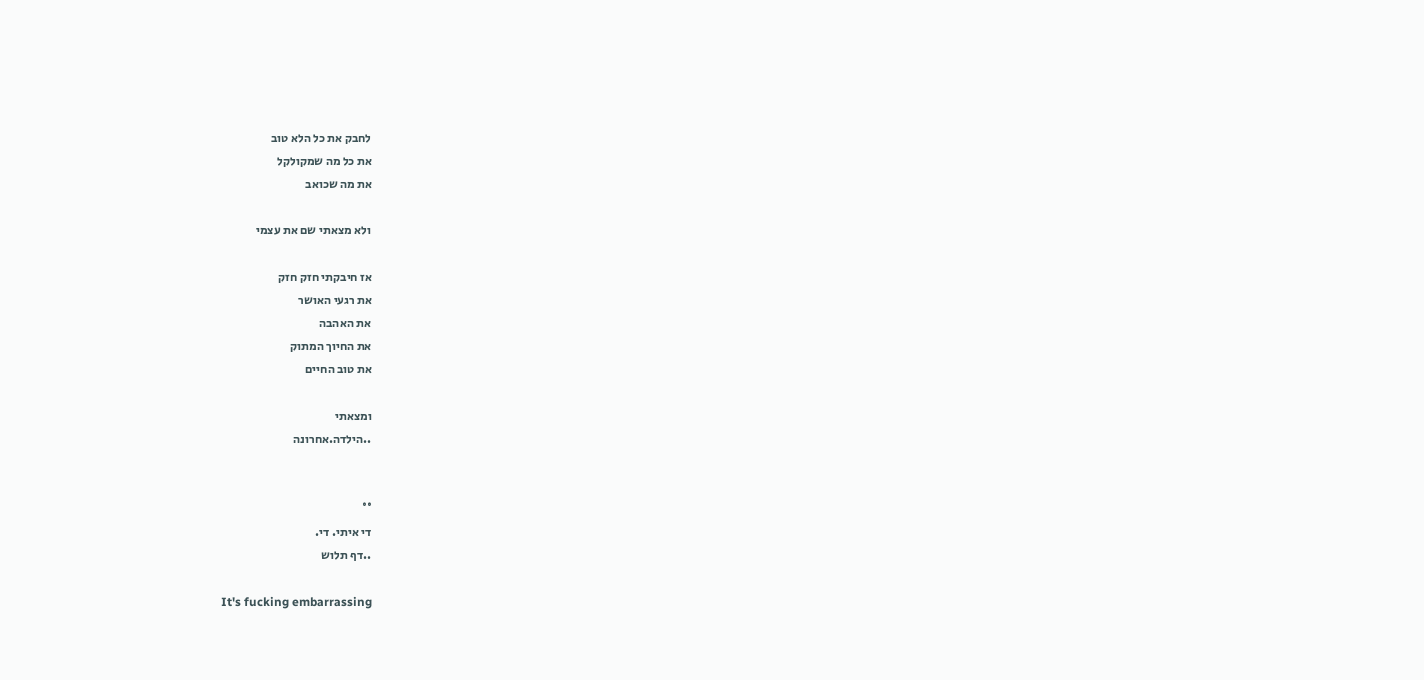לחבק את כל הלא טוב
את כל מה שמקולקל
את מה שכואב

ולא מצאתי שם את עצמי

אז חיבקתי חזק חזק
את רגעי האושר
את האהבה
את החיוך המתוק
את טוב החיים

ומצאתי
..הילדה.אחרונה


°°
די איתי. די.
..דף תלוש

It's fucking embarrassing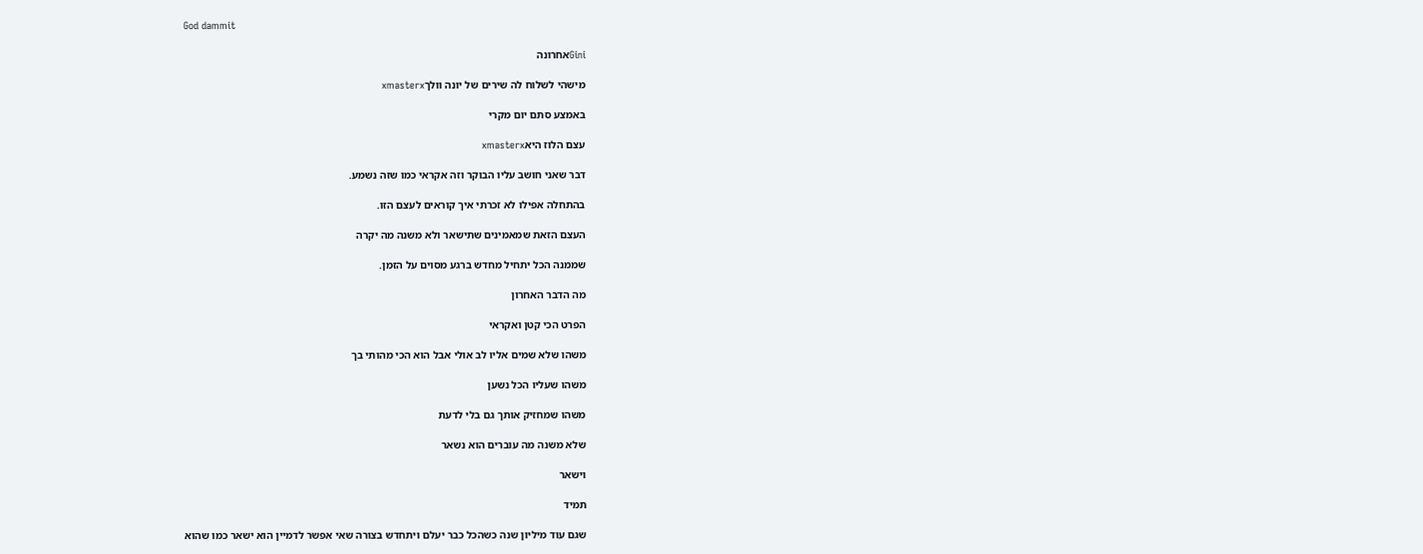God dammit

Giniאחרונה

מישהי לשלוח לה שירים של יונה וולךxmasterx

באמצע סתם יום מקרי

עצם הלוז היאxmasterx

דבר שאני חושב עליו הבוקר וזה אקראי כמו שזה נשמע.

בהתחלה אפילו לא זכרתי איך קוראים לעצם הזו.

העצם הזאת שמאמינים שתישאר ולא משנה מה יקרה

שממנה הכל יתחיל מחדש ברגע מסוים על הזמן.

מה הדבר האחרון

הפרט הכי קטן ואקראי

משהו שלא שמים אליו לב אולי אבל הוא הכי מהותי בך

משהו שעליו הכל נשען

משהו שמחזיק אותך גם בלי לדעת

שלא משנה מה עוברים הוא נשאר

וישאר

תמיד

שגם עוד מיליון שנה כשהכל כבר יעלם ויתחדש בצורה שאי אפשר לדמיין הוא ישאר כמו שהוא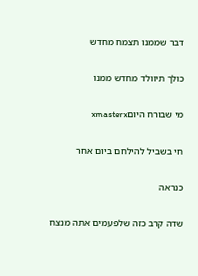דבר שממנו תצמח מחדש

כולך תיוולד מחדש ממנו

מי שבורח היוםxmasterx

חי בשביל להילחם ביום אחר

כנראה

שדה קרב כזה שלפעמים אתה מנצח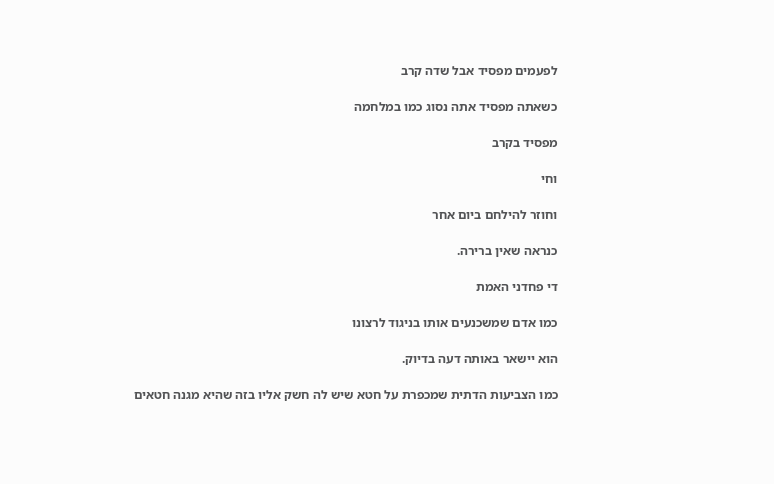לפעמים מפסיד אבל שדה קרב

כשאתה מפסיד אתה נסוג כמו במלחמה

מפסיד בקרב

וחי

וחוזר להילחם ביום אחר

כנראה שאין ברירה.

די פחדני האמת

כמו אדם שמשכנעים אותו בניגוד לרצונו

הוא יישאר באותה דעה בדיוק.

כמו הצביעות הדתית שמכפרת על חטא שיש לה חשק אליו בזה שהיא מגנה חטאים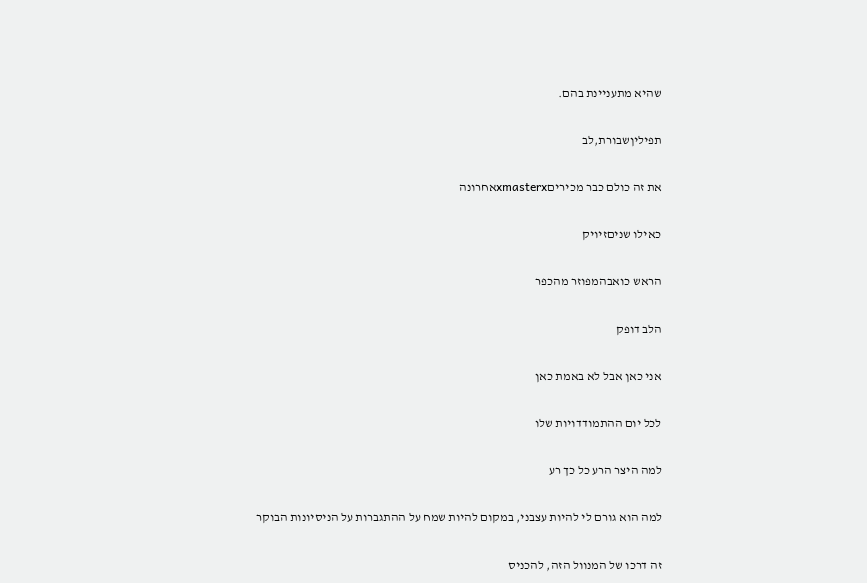שהיא מתעניינת בהם.

תפיליןשבורת,לב

את זה כולם כבר מכיריםxmasterxאחרונה

כאילו שניםזיויק

הראש כואבהמפוזר מהכפר

הלב דופק

אני כאן אבל לא באמת כאן

לכל יום ההתמודדויות שלו

למה היצר הרע כל כך רע

למה הוא גורם לי להיות עצבני, במקום להיות שמח על ההתגברות על הניסיונות הבוקר

זה דרכו של המנוול הזה, להכניס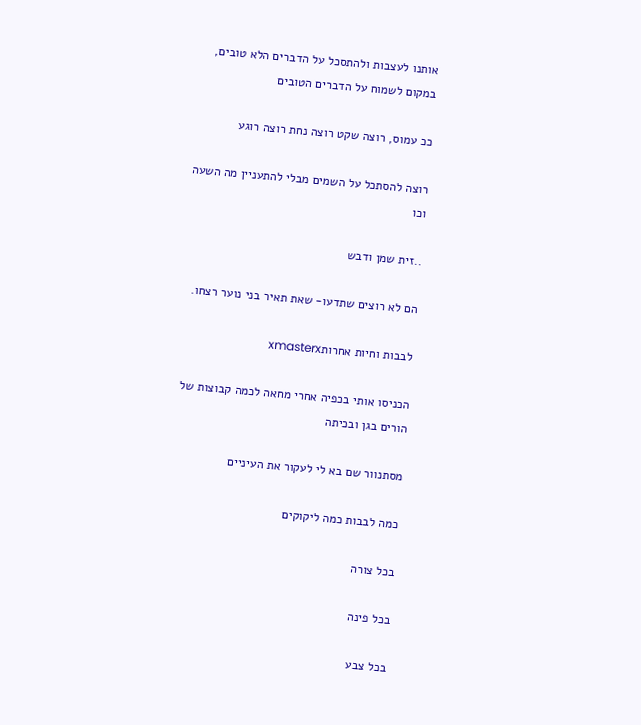אותנו לעצבות ולהתסכל על הדברים הלא טובים, במקום לשמוח על הדברים הטובים

ככ עמוס, רוצה שקט רוצה נחת רוצה רוגע

רוצה להסתכל על השמים מבלי להתעניין מה השעה וכו

..זית שמן ודבש

הם לא רוצים שתדעו- שאת תאיר בני נוער רצחו.

לבבות וחיות אחרותxmasterx

הכניסו אותי בכפיה אחרי מחאה לכמה קבוצות של הורים בגן ובכיתה

מסתנוור שם בא לי לעקור את העיניים

כמה לבבות כמה ליקוקים

בכל צורה

בכל פינה

בכל צבע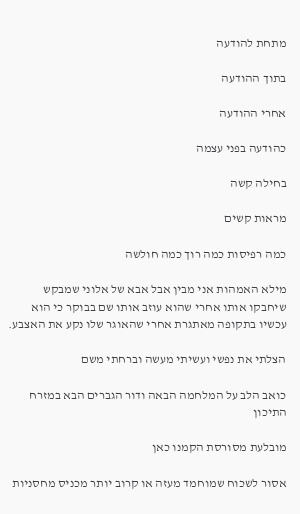מתחת להודעה

בתוך ההודעה

אחרי ההודעה

כהודעה בפני עצמה

בחילה קשה

מראות קשים

כמה רפיסות כמה רוך כמה חולשה

מילא האמהות אני מבין אבל אבא של אלוני שמבקש שיחבקו אותו אחרי שהוא עוזב אותו שם בבוקר כי הוא עכשיו בתקופה מאתגרת אחרי שהאוגר שלו נקע את האצבע.

הצלתי את נפשי ועשיתי מעשה וברחתי משם

כואב הלב על המלחמה הבאה ודור הגברים הבא במזרח התיכון

מובלעת מסורסת הקמנו כאן

אסור לשכוח שמוחמד מעזה או קרוב יותר מכניס מחסניות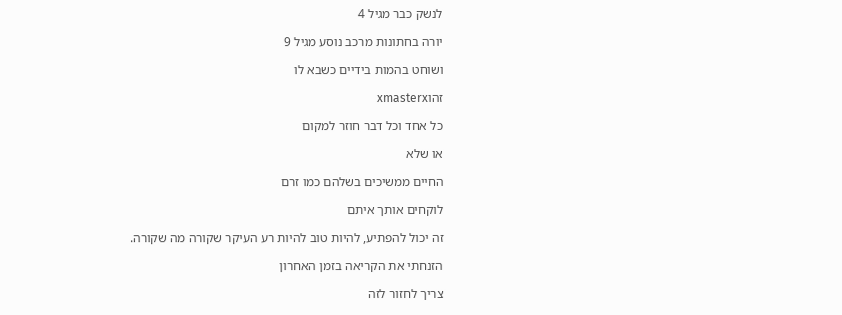לנשק כבר מגיל 4

יורה בחתונות מרכב נוסע מגיל 9

ושוחט בהמות בידיים כשבא לו

זהוxmasterx

כל אחד וכל דבר חוזר למקום

או שלא

החיים ממשיכים בשלהם כמו זרם

לוקחים אותך איתם

זה יכול להפתיע, להיות טוב להיות רע העיקר שקורה מה שקורה.

הזנחתי את הקריאה בזמן האחרון

צריך לחזור לזה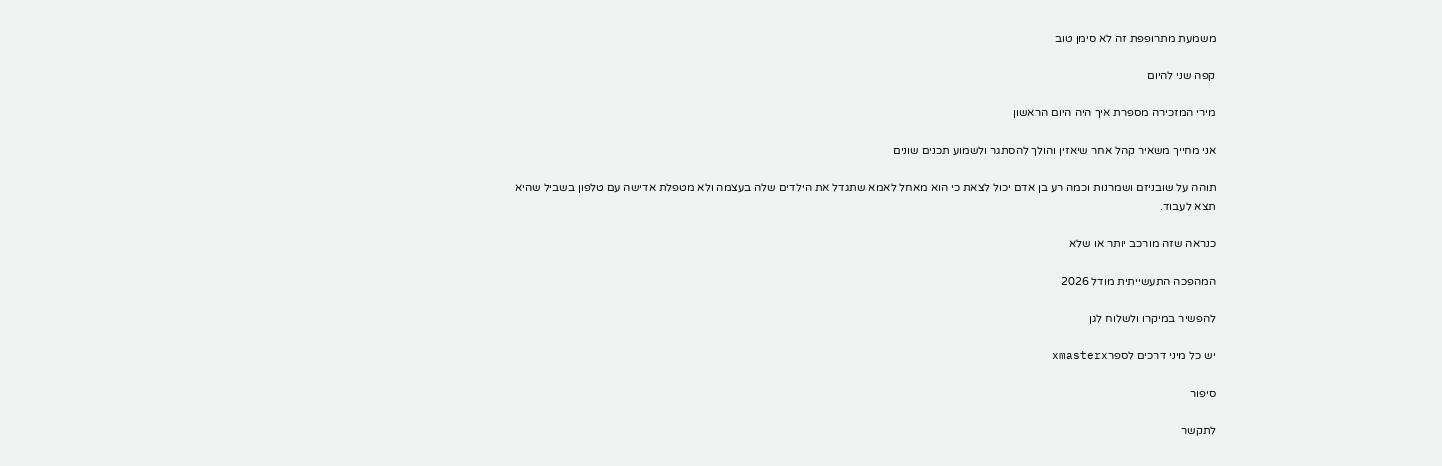משמעת מתרופפת זה לא סימן טוב

קפה שני להיום

מירי המזכירה מספרת איך היה היום הראשון

אני מחייך משאיר קהל אחר שיאזין והולך להסתגר ולשמוע תכנים שונים

תוהה על שובניזם ושמרנות וכמה רע בן אדם יכול לצאת כי הוא מאחל לאמא שתגדל את הילדים שלה בעצמה ולא מטפלת אדישה עם טלפון בשביל שהיא תצא לעבוד.

כנראה שזה מורכב יותר או שלא

המהפכה התעשייתית מודל 2026

להפשיר במיקרו ולשלוח לגן

יש כל מיני דרכים לספרxmasterx

סיפור

לתקשר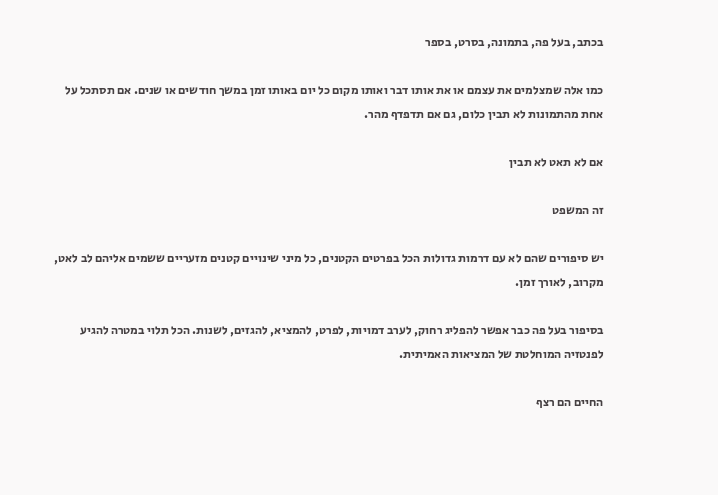בכתב, בעל פה, בתמונה, בסרט, בספר

כמו אלה שמצלמים את עצמם או את אותו דבר ואותו מקום כל יום באותו זמן במשך חודשים או שנים. אם תסתכל על אחת מהתמונות לא תבין כלום, גם אם תדפדף מהר.

אם לא תאט לא תבין

זה המשפט

יש סיפורים שהם לא עם דרמות גדולות הכל בפרטים הקטנים, כל מיני שינויים קטנים מזעריים ששמים אליהם לב לאט, מקרוב, לאורך זמן.

בסיפור בעל פה כבר אפשר להפליג רחוק, לערב דמויות, לפרט, להמציא, להגזים, לשנות. הכל תלוי במטרה להגיע לפנטזיה המוחלטת של המציאות האמיתית.

החיים הם רצף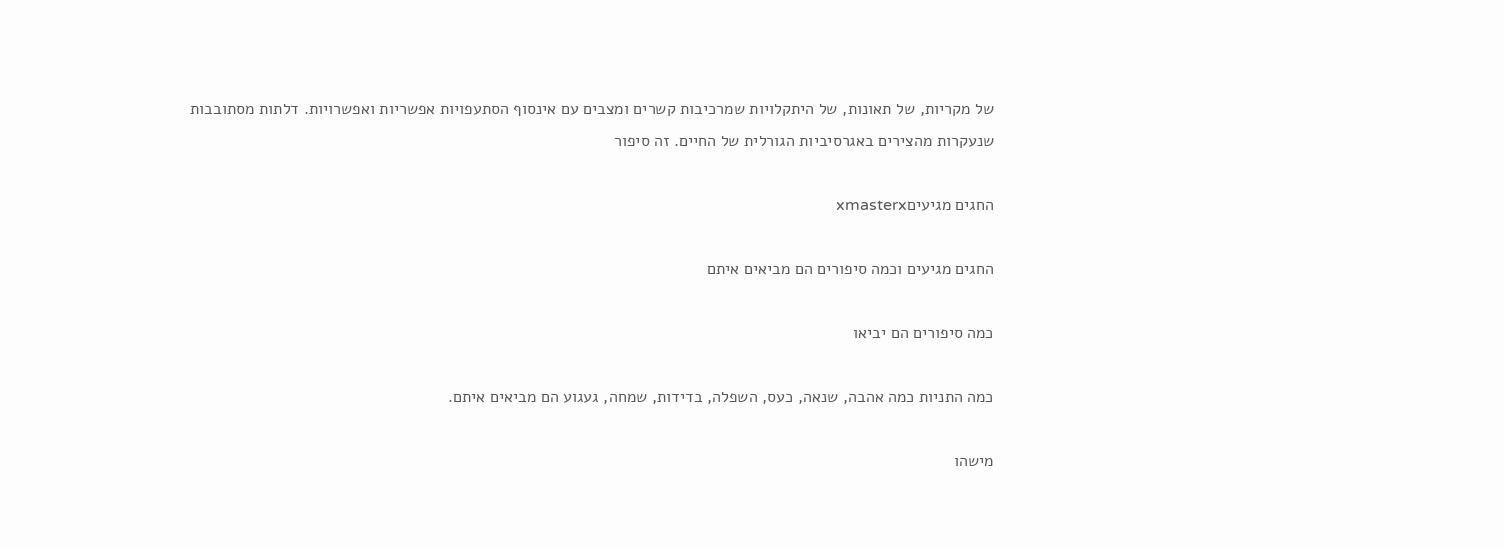של מקריות, של תאונות, של היתקלויות שמרכיבות קשרים ומצבים עם אינסוף הסתעפויות אפשריות ואפשרויות. דלתות מסתובבות שנעקרות מהצירים באגרסיביות הגורלית של החיים. זה סיפור

החגים מגיעיםxmasterx

החגים מגיעים וכמה סיפורים הם מביאים איתם

כמה סיפורים הם יביאו

כמה התניות כמה אהבה, שנאה, כעס, השפלה, בדידות, שמחה, געגוע הם מביאים איתם.

מישהו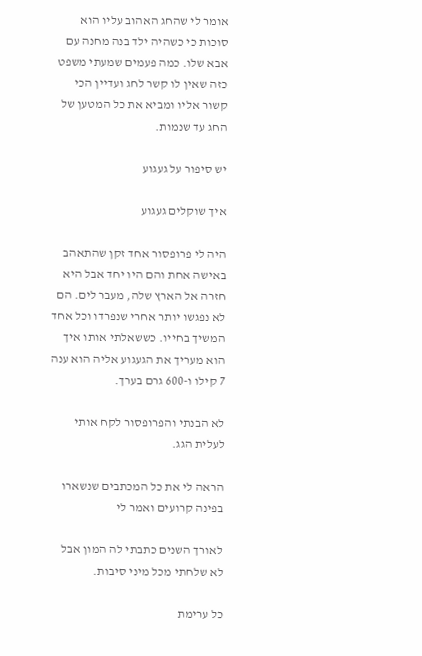אומר לי שהחג האהוב עליו הוא סוכות כי כשהיה ילד בנה מחנה עם אבא שלו. כמה פעמים שמעתי משפט כזה שאין לו קשר לחג ועדיין הכי קשור אליו ומביא את כל המטען של החג עד שנמות.

יש סיפור על געגוע

איך שוקלים געגוע

היה לי פרופסור אחד זקן שהתאהב באישה אחת והם היו יחד אבל היא חזרה אל הארץ שלה, מעבר לים. הם לא נפגשו יותר אחרי שנפרדו וכל אחד המשיך בחייו. כששאלתי אותו איך הוא מעריך את הגעגוע אליה הוא ענה 7 קילו ו-600 גרם בערך.

לא הבנתי והפרופסור לקח אותי לעלית הגג.

הראה לי את כל המכתבים שנשארו בפינה קרועים ואמר לי

לאורך השנים כתבתי לה המון אבל לא שלחתי מכל מיני סיבות.

כל ערימת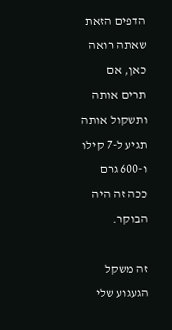הדפים הזאת שאתה רואה כאן, אם תרים אותה ותשקול אותה תגיע ל-7 קילו ו-600 גרם ככה זה היה הבוקר.

זה משקל הגעגוע שלי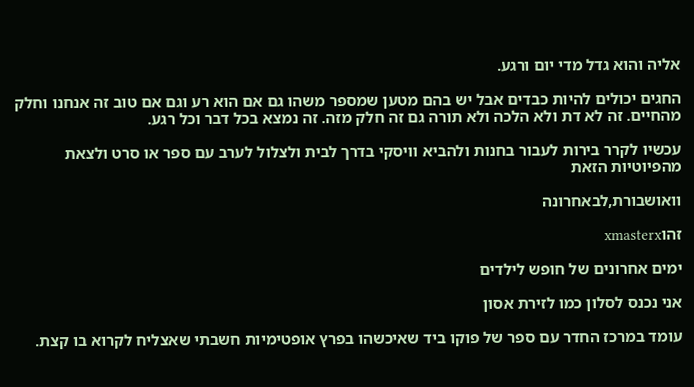אליה והוא גדל מדי יום ורגע.

החגים יכולים להיות כבדים אבל יש בהם מטען שמספר משהו גם אם הוא רע וגם אם טוב זה אנחנו וחלק מהחיים. זה לא דת ולא הלכה ולא תורה גם זה חלק מזה. זה נמצא בכל דבר וכל רגע.

עכשיו לקרר בירות לעבור בחנות ולהביא וויסקי בדרך לבית ולצלול לערב עם ספר או סרט ולצאת מהפיוטיות הזאת

וואושבורת,לבאחרונה

זהוxmasterx

ימים אחרונים של חופש לילדים

אני נכנס לסלון כמו לזירת אסון

עומד במרכז החדר עם ספר של פוקו ביד שאיכשהו בפרץ אופטימיות חשבתי שאצליח לקרוא בו קצת.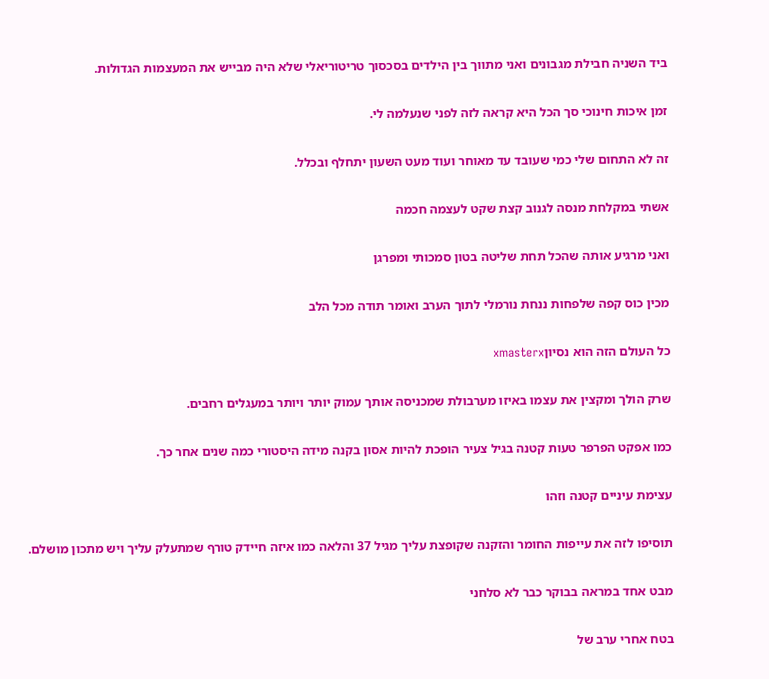ביד השניה חבילת מגבונים ואני מתווך בין הילדים בסכסוך טריטוריאלי שלא היה מבייש את המעצמות הגדולות.

זמן איכות חינוכי סך הכל היא קראה לזה לפני שנעלמה לי.

זה לא התחום שלי כמי שעובד עד מאוחר ועוד מעט השעון יתחלף ובכלל.

אשתי במקלחת מנסה לגנוב קצת שקט לעצמה חכמה

ואני מרגיע אותה שהכל תחת שליטה בטון סמכותי ומפרגן

מכין כוס קפה שלפחות ננחת נורמלי לתוך הערב ואומר תודה מכל הלב

כל העולם הזה הוא נסיוןxmasterx

שרק הולך ומקצין את עצמו באיזו מערבולת שמכניסה אותך עמוק יותר ויותר במעגלים רחבים.

כמו אפקט הפרפר טעות קטנה בגיל צעיר הופכת להיות אסון בקנה מידה היסטורי כמה שנים אחר כך.

עצימת עיניים קטנה וזהו

תוסיפו לזה את עייפות החומר והזקנה שקופצת עליך מגיל 37 והלאה כמו איזה חיידק טורף שמתעלק עליך ויש מתכון מושלם.

מבט אחד במראה בבוקר כבר לא סלחני

בטח אחרי ערב של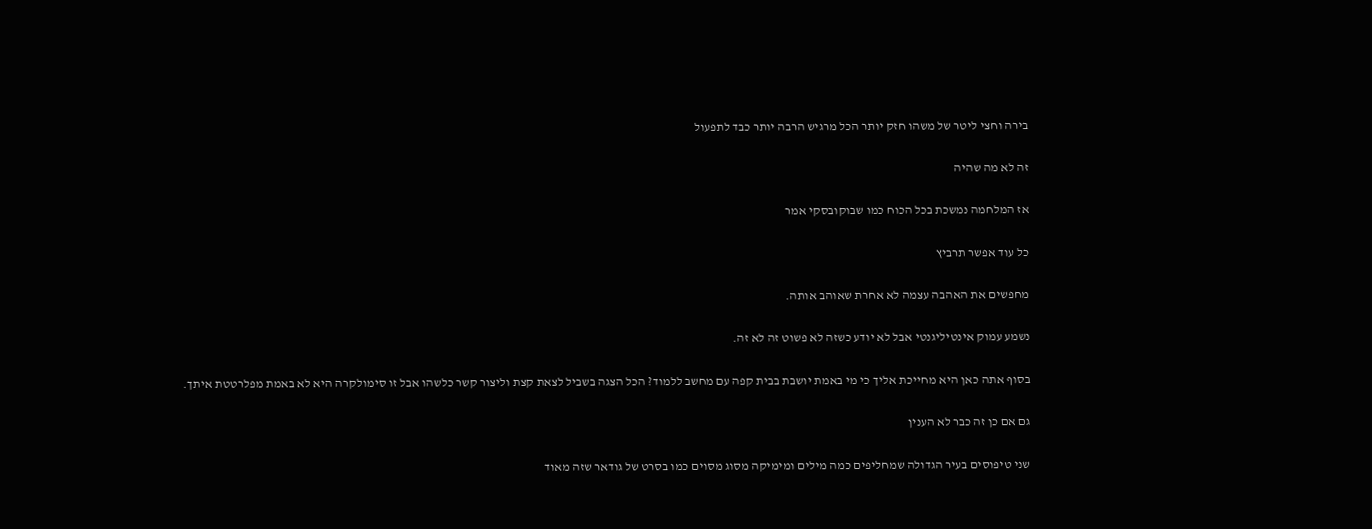בירה וחצי ליטר של משהו חזק יותר הכל מרגיש הרבה יותר כבד לתפעול

זה לא מה שהיה

אז המלחמה נמשכת בכל הכוח כמו שבוקובסקי אמר

כל עוד אפשר תרביץ

מחפשים את האהבה עצמה לא אחרת שאוהב אותה.

נשמע עמוק אינטיליגנטי אבל לא יודע כשזה לא פשוט זה לא זה.

בסוף אתה כאן היא מחייכת אליך כי מי באמת יושבת בבית קפה עם מחשב ללמוד? הכל הצגה בשביל לצאת קצת וליצור קשר כלשהו אבל זו סימולקרה היא לא באמת מפלרטטת איתך.

גם אם כן זה כבר לא הענין

שני טיפוסים בעיר הגדולה שמחליפים כמה מילים ומימיקה מסוג מסוים כמו בסרט של גודאר שזה מאוד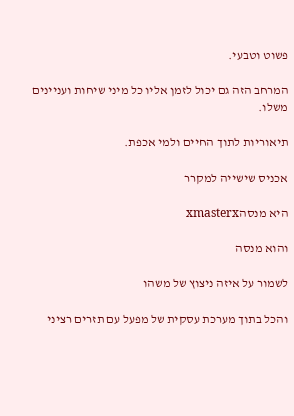פשוט וטבעי.

המרחב הזה גם יכול לזמן אליו כל מיני שיחות ועניינים משלו.

תיאוריות לתוך החיים ולמי אכפת.

אכניס שישייה למקרר

היא מנסהxmasterx

והוא מנסה

לשמור על איזה ניצוץ של משהו

והכל בתוך מערכת עסקית של מפעל עם תזרים רציני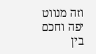וזה מנווט יפה וחכם בין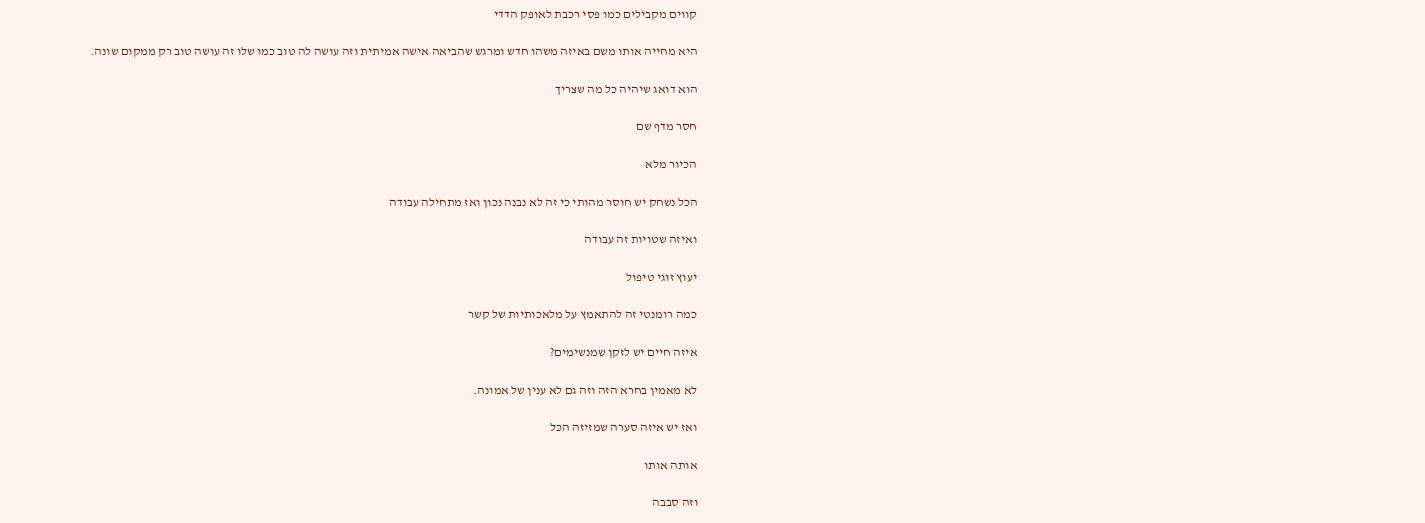קווים מקבילים כמו פסי רכבת לאופק הדדי

היא מחייה אותו משם באיזה משהו חדש ומרגש שהביאה אישה אמיתית וזה עושה לה טוב כמו שלו זה עושה טוב רק ממקום שונה.

הוא דואג שיהיה כל מה שצריך

חסר מדף שם

הכיור מלא

הכל נשחק יש חוסר מהותי כי זה לא נבנה נכון ואז מתחילה עבודה

ואיזה שטויות זה עבודה

יעוץ זוגי טיפול

כמה רומנטי זה להתאמץ על מלאכותיות של קשר

איזה חיים יש לזקן שמנשימים?

לא מאמין בחרא הזה וזה גם לא ענין של אמונה.

ואז יש איזה סערה שמזיזה הכל

אותה אותו

וזה סבבה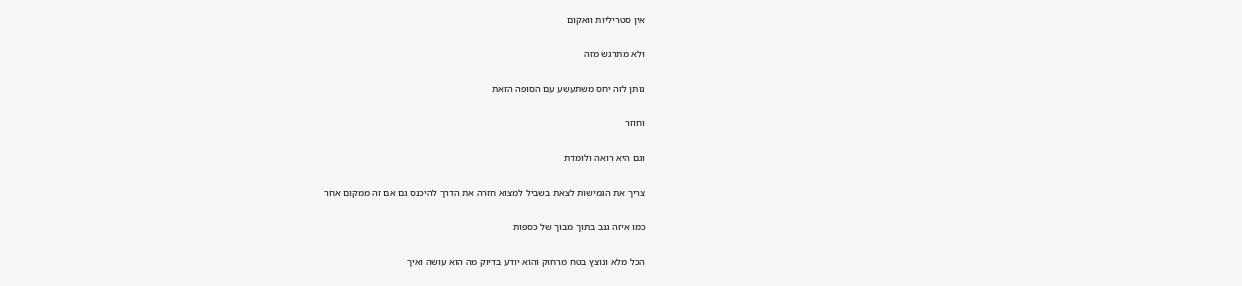אין סטריליות וואקום

ולא מתרגש מזה

נותן לזה יחס משתעשע עם הסופה הזאת

וחוזר

וגם היא רואה ולומדת

צריך את הגמישות לצאת בשביל למצוא חזרה את הדרך להיכנס גם אם זה ממקום אחר

כמו איזה גנב בתוך מבוך של כספות

הכל מלא ונוצץ בטח מרחוק והוא יודע בדיוק מה הוא עושה ואיך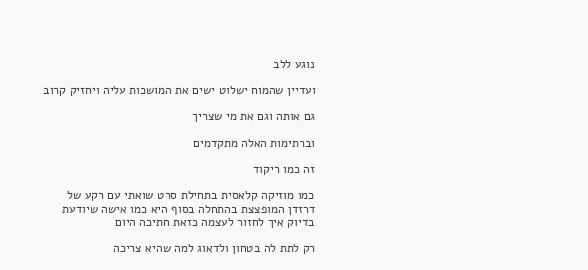נוגע ללב

ועדיין שהמוח ישלוט ישים את המושכות עליה ויחזיק קרוב

גם אותה וגם את מי שצריך

וברתימות האלה מתקדמים

זה כמו ריקוד

כמו מוזיקה קלאסית בתחילת סרט שואתי עם רקע של דרזדן המופצצת בהתחלה בסוף היא כמו אישה שיודעת בדיוק איך לחזור לעצמה כזאת חתיכה היום

רק לתת לה בטחון ולדאוג למה שהיא צריכה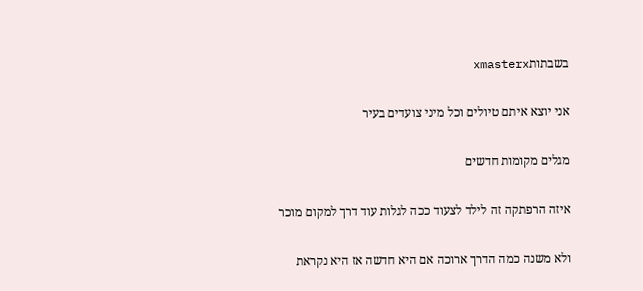בשבתותxmasterx

אני יוצא איתם טיולים וכל מיני צועדים בעיר

מגלים מקומות חדשים

איזה הרפתקה זה לילד לצעוד ככה לגלות עוד דרך למקום מוכר

ולא משנה כמה הדרך ארוכה אם היא חדשה אז היא נקראת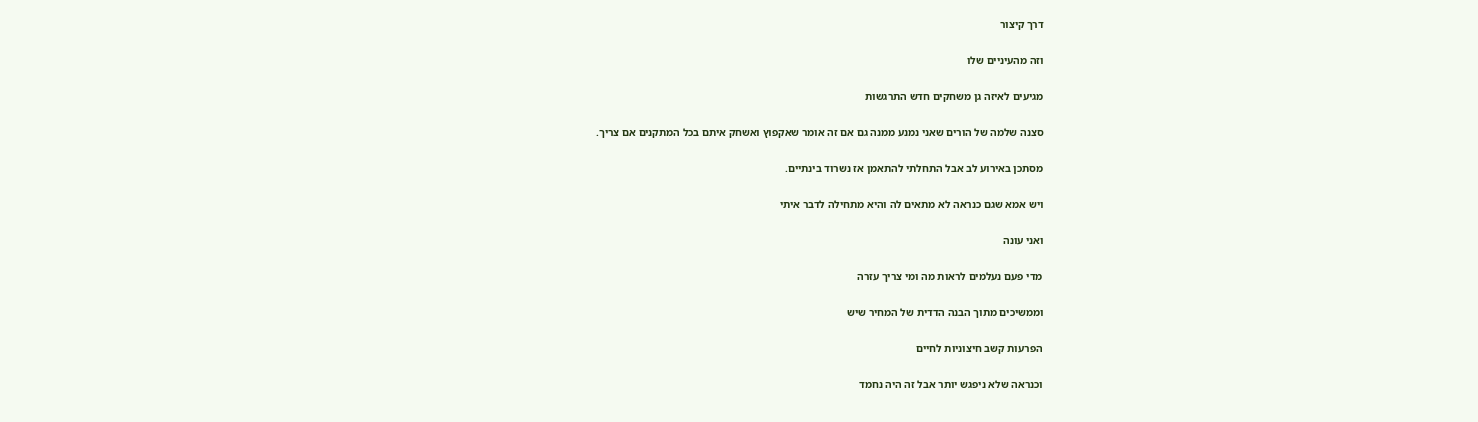דרך קיצור

וזה מהעיניים שלו

מגיעים לאיזה גן משחקים חדש התרגשות

סצנה שלמה של הורים שאני נמנע ממנה גם אם זה אומר שאקפוץ ואשחק איתם בכל המתקנים אם צריך.

מסתכן באירוע לב אבל התחלתי להתאמן אז נשרוד בינתיים.

ויש אמא שגם כנראה לא מתאים לה והיא מתחילה לדבר איתי

ואני עונה

מדי פעם נעלמים לראות מה ומי צריך עזרה

וממשיכים מתוך הבנה הדדית של המחיר שיש

הפרעות קשב חיצוניות לחיים

וכנראה שלא ניפגש יותר אבל זה היה נחמד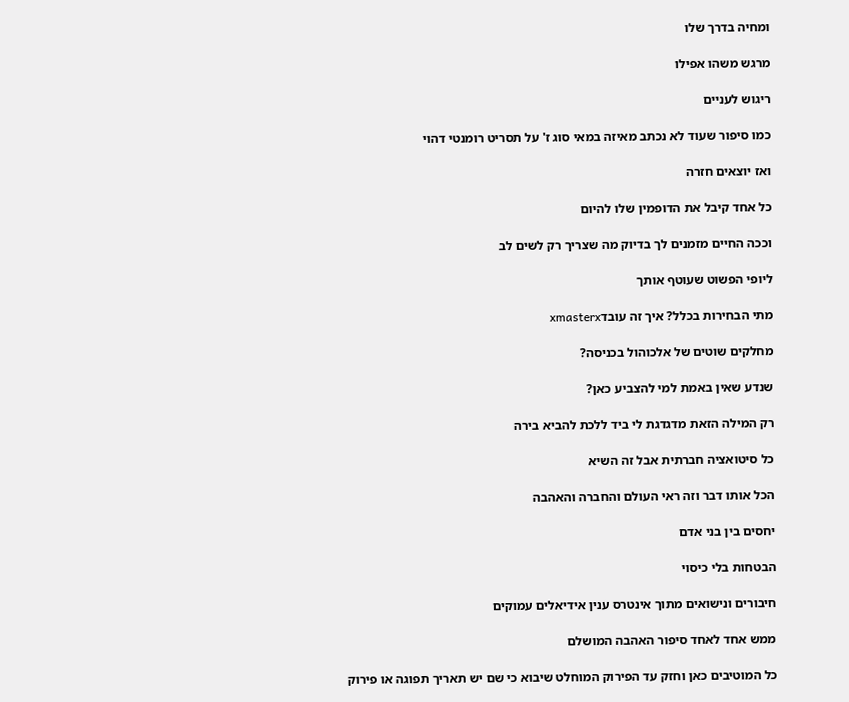ומחיה בדרך שלו

מרגש משהו אפילו

ריגוש לעניים

כמו סיפור שעוד לא נכתב מאיזה במאי סוג ז' על תסריט רומנטי דהוי

ואז יוצאים חזרה

כל אחד קיבל את הדופמין שלו להיום

וככה החיים מזמנים לך בדיוק מה שצריך רק לשים לב

ליופי הפשוט שעוטף אותך

מתי הבחירות בכלל? איך זה עובדxmasterx

מחלקים שוטים של אלכוהול בכניסה?

שנדע שאין באמת למי להצביע כאן?

רק המילה הזאת מדגדגת לי ביד ללכת להביא בירה

כל סיטואציה חברתית אבל זה השיא

הכל אותו דבר וזה ראי העולם והחברה והאהבה

יחסים בין בני אדם

הבטחות בלי כיסוי

חיבורים ונישואים מתוך אינטרס ענין אידיאלים עמוקים

ממש אחד לאחד סיפור האהבה המושלם

כל המוטיבים כאן וחזק עד הפירוק המוחלט שיבוא כי שם יש תאריך תפוגה או פירוק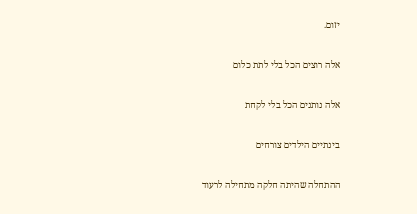יזום.

אלה רוצים הכל בלי לתת כלום

אלה נותנים הכל בלי לקחת

בינתיים הילדים צורחים

ההתחלה שהיתה חלקה מתחילה לרעוד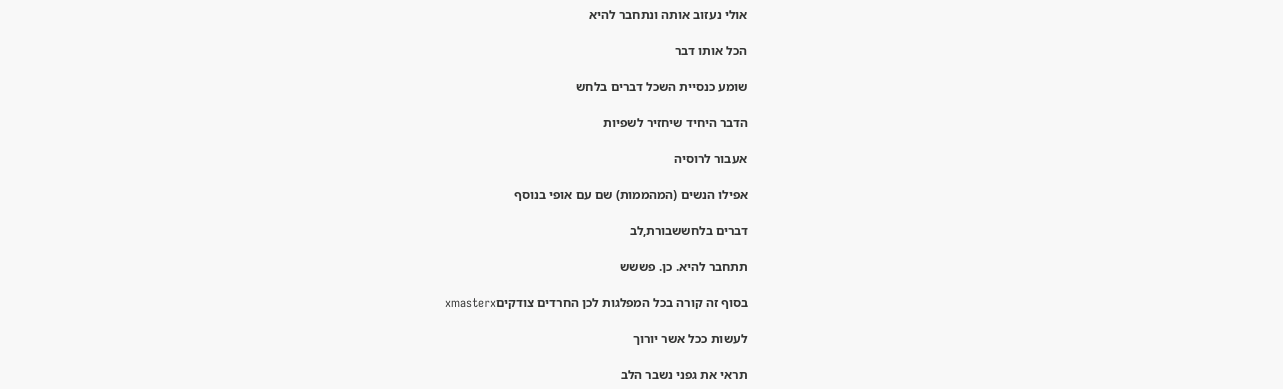אולי נעזוב אותה ונתחבר להיא

הכל אותו דבר

שומע כנסיית השכל דברים בלחש

הדבר היחיד שיחזיר לשפיות

אעבור לרוסיה

אפילו הנשים (המהממות) שם עם אופי בנוסף

דברים בלחששבורת,לב

תתחבר להיא. כן. פששש

בסוף זה קורה בכל המפלגות לכן החרדים צודקיםxmasterx

לעשות ככל אשר יורוך

תראי את גפני נשבר הלב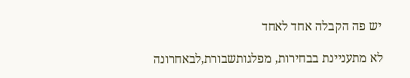יש פה הקבלה אחד לאחד

לא מתעניינת בבחירות, מפלגותשבורת,לבאחרונה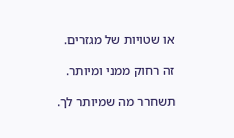או שטויות של מגזרים.

זה רחוק ממני ומיותר.

תשחרר מה שמיותר לך.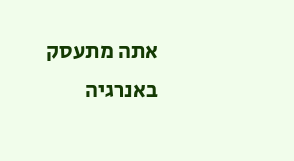אתה מתעסק באנרגיה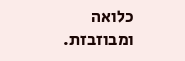כלואה ומבוזבזת.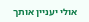אולי יעניין אותך